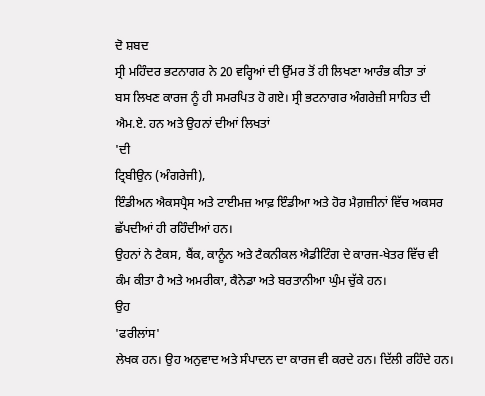ਦੋ ਸ਼ਬਦ
ਸ੍ਰੀ ਮਹਿੰਦਰ ਭਟਨਾਗਰ ਨੇ 20 ਵਰ੍ਹਿਆਂ ਦੀ ਉੱਮਰ ਤੋਂ ਹੀ ਲਿਖਣਾ ਆਰੰਭ ਕੀਤਾ ਤਾਂ
ਬਸ ਲਿਖਣ ਕਾਰਜ ਨੂੰ ਹੀ ਸਮਰਪਿਤ ਹੋ ਗਏ। ਸ੍ਰੀ ਭਟਨਾਗਰ ਅੰਗਰੇਜ਼ੀ ਸਾਹਿਤ ਦੀ
ਐਮ.ਏ. ਹਨ ਅਤੇ ਉਹਨਾਂ ਦੀਆਂ ਲਿਖਤਾਂ
'ਦੀ
ਟ੍ਰਿਬੀਉਨ (ਅੰਗਰੇਜੀ),
ਇੰਡੀਅਨ ਐਕਸਪ੍ਰੈਸ ਅਤੇ ਟਾਈਮਜ਼ ਆਫ਼ ਇੰਡੀਆ ਅਤੇ ਹੋਰ ਮੈਗ਼ਜ਼ੀਨਾਂ ਵਿੱਚ ਅਕਸਰ
ਛੱਪਦੀਆਂ ਹੀ ਰਹਿੰਦੀਆਂ ਹਨ।
ਉਹਨਾਂ ਨੇ ਟੈਕਸ, ਬੈਂਕ, ਕਾਨੂੰਨ ਅਤੇ ਟੈਕਨੀਕਲ ਐਡੀਟਿੰਗ ਦੇ ਕਾਰਜ-ਖੇਤਰ ਵਿੱਚ ਵੀ
ਕੰਮ ਕੀਤਾ ਹੈ ਅਤੇ ਅਮਰੀਕਾ, ਕੈਨੇਡਾ ਅਤੇ ਬਰਤਾਨੀਆ ਘੁੰਮ ਚੁੱਕੇ ਹਨ।
ਉਹ
'ਫਰੀਲਾਂਸ'
ਲੇਖਕ ਹਨ। ਉਹ ਅਨੁਵਾਦ ਅਤੇ ਸੰਪਾਦਨ ਦਾ ਕਾਰਜ ਵੀ ਕਰਦੇ ਹਨ। ਦਿੱਲੀ ਰਹਿੰਦੇ ਹਨ।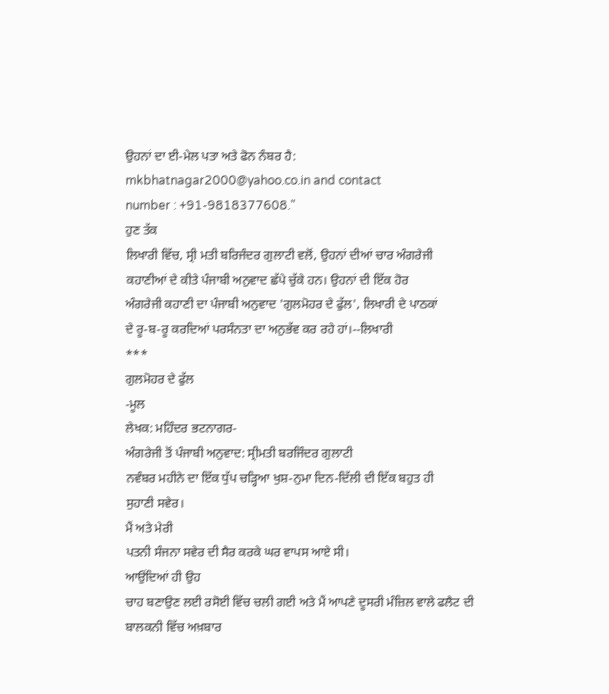ਉਹਨਾਂ ਦਾ ਈ-ਮੇਲ ਪਤਾ ਅਤੇ ਫੋਨ ਨੰਬਰ ਹੈ:
mkbhatnagar2000@yahoo.co.in and contact
number : +91-9818377608."
ਹੁਣ ਤੱਕ
ਲਿਖਾਰੀ ਵਿੱਚ, ਸ੍ਰੀ ਮਤੀ ਬਰਿਜੰਦਰ ਗੁਲਾਟੀ ਵਲੋਂ, ਉਹਨਾਂ ਦੀਆਂ ਚਾਰ ਅੰਗਰੇਜੀ
ਕਹਾਣੀਆਂ ਦੇ ਕੀਤੇ ਪੰਜਾਬੀ ਅਨੁਵਾਦ ਛੱਪੇ ਚੁੱਕੇ ਹਨ। ਉਹਨਾਂ ਦੀ ਇੱਕ ਹੋਰ
ਅੰਗਰੇਜੀ ਕਹਾਣੀ ਦਾ ਪੰਜਾਬੀ ਅਨੁਵਾਦ 'ਗੁਲਮੋਹਰ ਦੇ ਫੁੱਲ', ਲਿਖਾਰੀ ਦੇ ਪਾਠਕਾਂ
ਦੇ ਰੂ-ਬ-ਰੂ ਕਰਦਿਆਂ ਪਰਸੰਨਤਾ ਦਾ ਅਨੁਭੱਵ ਕਰ ਰਹੇ ਹਾਂ।--ਲਿਖਾਰੀ
***
ਗੁਲਮੋਹਰ ਦੇ ਫੁੱਲ
-ਮੂਲ
ਲੇਖਕ: ਮਹਿੰਦਰ ਭਟਨਾਗਰ-
ਅੰਗਰੇਜੀ ਤੋਂ ਪੰਜਾਬੀ ਅਨੁਵਾਦ: ਸ੍ਰੀਮਤੀ ਬਰਜਿੰਦਰ ਗੁਲਾਟੀ
ਨਵੰਬਰ ਮਹੀਨੇ ਦਾ ਇੱਕ ਧੁੱਪ ਚੜ੍ਹਿਆ ਖੁਸ਼-ਨੁਮਾ ਦਿਨ-ਦਿੱਲੀ ਦੀ ਇੱਕ ਬਹੁਤ ਹੀ
ਸੁਹਾਣੀ ਸਵੇਰ।
ਮੈਂ ਅਤੇ ਮੇਰੀ
ਪਤਨੀ ਸੰਜਨਾ ਸਵੇਰ ਦੀ ਸੈਰ ਕਰਕੇ ਘਰ ਵਾਪਸ ਆਏ ਸੀ।
ਆਉਂਦਿਆਂ ਹੀ ਉਹ
ਚਾਹ ਬਣਾਉਣ ਲਈ ਰਸੋਈ ਵਿੱਚ ਚਲੀ ਗਈ ਅਤੇ ਮੈਂ ਆਪਣੇ ਦੂਸਰੀ ਮੰਜ਼ਿਲ ਵਾਲੇ ਫਲੈਟ ਦੀ
ਬਾਲਕਨੀ ਵਿੱਚ ਅਖ਼ਬਾਰ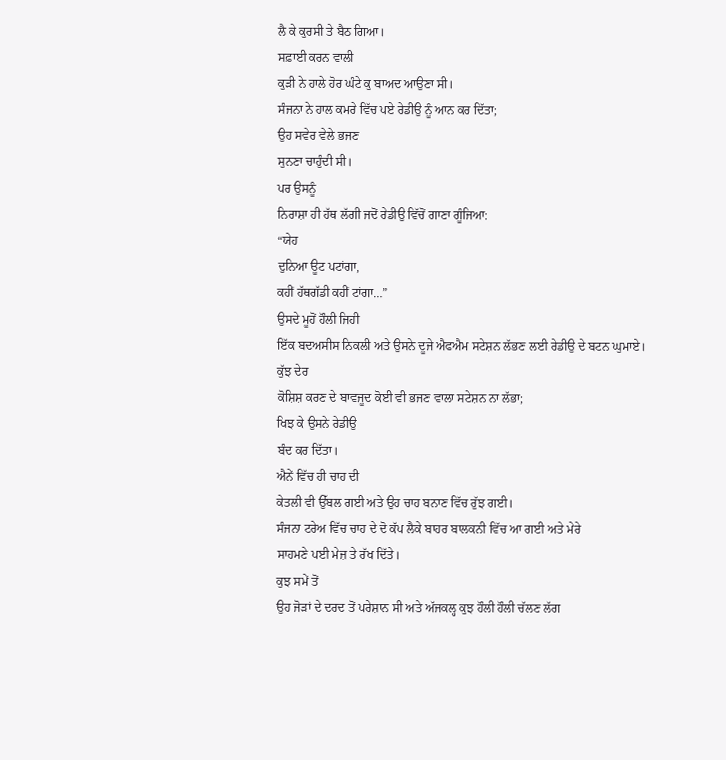ਲੈ ਕੇ ਕੁਰਸੀ ਤੇ ਬੈਠ ਗਿਆ।
ਸਫ਼ਾਈ ਕਰਨ ਵਾਲੀ
ਕੁੜੀ ਨੇ ਹਾਲੇ ਹੋਰ ਘੰਟੇ ਕੁ ਬਾਅਦ ਆਉਣਾ ਸੀ।
ਸੰਜਨਾ ਨੇ ਹਾਲ ਕਮਰੇ ਵਿੱਚ ਪਏ ਰੇਡੀਉ ਨੂੰ ਆਨ ਕਰ ਦਿੱਤਾ;
ਉਹ ਸਵੇਰ ਵੇਲੇ ਭਜਣ
ਸੁਨਣਾ ਚਾਹੁੰਦੀ ਸੀ।
ਪਰ ਉਸਨੂੰ
ਨਿਰਾਸ਼ਾ ਹੀ ਹੱਥ ਲੱਗੀ ਜਦੋਂ ਰੇਡੀਉ ਵਿੱਚੋਂ ਗਾਣਾ ਗੂੰਜਿਆ:
“ਯੇਹ
ਦੁਨਿਆ ਊਟ ਪਟਾਂਗਾ,
ਕਹੀਂ ਹੱਥਗੱਡੀ ਕਹੀਂ ਟਾਂਗਾ…”
ਉਸਦੇ ਮੂਹੋਂ ਹੌਲੀ ਜਿਹੀ
ਇੱਕ ਬਦਅਸੀਸ ਨਿਕਲੀ ਅਤੇ ਉਸਨੇ ਦੂਜੇ ਐਫਐਮ ਸਟੇਸ਼ਨ ਲੱਭਣ ਲਈ ਰੇਡੀਉ ਦੇ ਬਟਨ ਘੁਮਾਏ।
ਕੁੱਝ ਦੇਰ
ਕੋਸ਼ਿਸ਼ ਕਰਣ ਦੇ ਬਾਵਜੂਦ ਕੋਈ ਵੀ ਭਜਣ ਵਾਲਾ ਸਟੇਸ਼ਨ ਨਾ ਲੱਭਾ;
ਖਿਝ ਕੇ ਉਸਨੇ ਰੇਡੀਉ
ਬੰਦ ਕਰ ਦਿੱਤਾ।
ਐਨੇਂ ਵਿੱਚ ਹੀ ਚਾਹ ਦੀ
ਕੇਤਲੀ ਵੀ ਉੱਬਲ ਗਈ ਅਤੇ ਉਹ ਚਾਹ ਬਨਾਣ ਵਿੱਚ ਰੁੱਝ ਗਈ।
ਸੰਜਨਾ ਟਰੇਅ ਵਿੱਚ ਚਾਹ ਦੇ ਦੋ ਕੱਪ ਲੈਕੇ ਬਾਹਰ ਬਾਲਕਨੀ ਵਿੱਚ ਆ ਗਈ ਅਤੇ ਮੇਰੇ
ਸਾਹਮਣੇ ਪਈ ਮੇਜ਼ ਤੇ ਰੱਖ ਦਿੱਤੇ।
ਕੁਝ ਸਮੇਂ ਤੋਂ
ਉਹ ਜੋੜਾਂ ਦੇ ਦਰਦ ਤੋਂ ਪਰੇਸ਼ਾਨ ਸੀ ਅਤੇ ਅੱਜਕਲ੍ਹ ਕੁਝ ਹੌਲੀ ਹੌਲੀ ਚੱਲਣ ਲੱਗ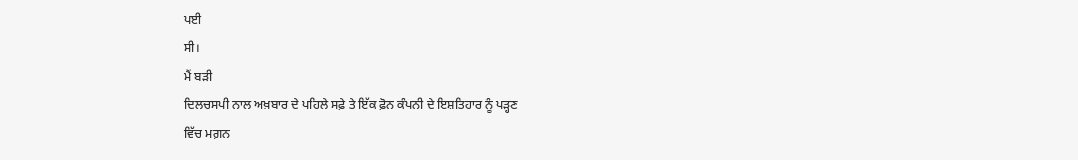ਪਈ
ਸੀ।
ਮੈਂ ਬੜੀ
ਦਿਲਚਸਪੀ ਨਾਲ ਅਖ਼ਬਾਰ ਦੇ ਪਹਿਲੇ ਸਫ਼ੇ ਤੇ ਇੱਕ ਫ਼ੋਨ ਕੰਪਨੀ ਦੇ ਇਸ਼ਤਿਹਾਰ ਨੂੰ ਪੜ੍ਹਣ
ਵਿੱਚ ਮਗ਼ਨ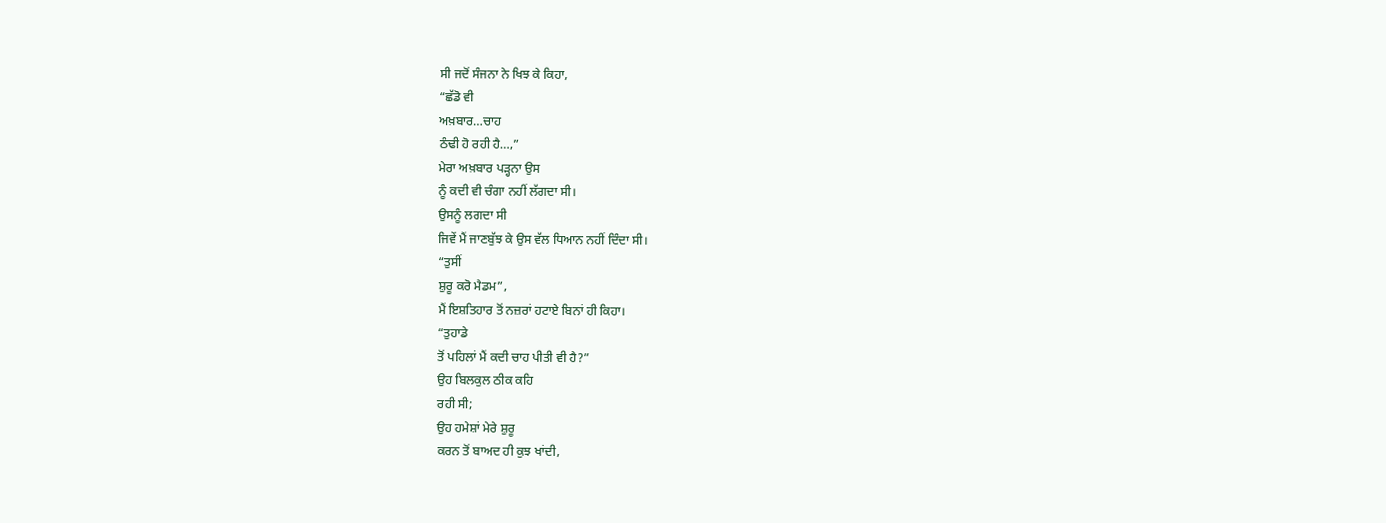ਸੀ ਜਦੋਂ ਸੰਜਨਾ ਨੇ ਖਿਝ ਕੇ ਕਿਹਾ,
“ਛੱਡੋ ਵੀ
ਅਖ਼ਬਾਰ…ਚਾਹ
ਠੰਢੀ ਹੋ ਰਹੀ ਹੈ…,”
ਮੇਰਾ ਅਖ਼ਬਾਰ ਪੜ੍ਹਨਾ ਉਸ
ਨੂੰ ਕਦੀ ਵੀ ਚੰਗਾ ਨਹੀਂ ਲੱਗਦਾ ਸੀ।
ਉਸਨੂੰ ਲਗਦਾ ਸੀ
ਜਿਵੇਂ ਮੈਂ ਜਾਣਬੁੱਝ ਕੇ ਉਸ ਵੱਲ ਧਿਆਨ ਨਹੀਂ ਦਿੰਦਾ ਸੀ।
“ਤੁਸੀਂ
ਸ਼ੁਰੂ ਕਰੋ ਮੈਡਮ”,
ਮੈਂ ਇਸ਼ਤਿਹਾਰ ਤੋਂ ਨਜ਼ਰਾਂ ਹਟਾਏ ਬਿਨਾਂ ਹੀ ਕਿਹਾ।
“ਤੁਹਾਡੇ
ਤੋਂ ਪਹਿਲਾਂ ਮੈਂ ਕਦੀ ਚਾਹ ਪੀਤੀ ਵੀ ਹੈ?”
ਉਹ ਬਿਲਕੁਲ ਠੀਕ ਕਹਿ
ਰਹੀ ਸੀ;
ਉਹ ਹਮੇਸ਼ਾਂ ਮੇਰੇ ਸ਼ੁਰੂ
ਕਰਨ ਤੋਂ ਬਾਅਦ ਹੀ ਕੁਝ ਖਾਂਦੀ,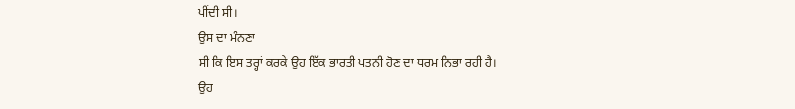ਪੀਂਦੀ ਸੀ।
ਉਸ ਦਾ ਮੰਨਣਾ
ਸੀ ਕਿ ਇਸ ਤਰ੍ਹਾਂ ਕਰਕੇ ਉਹ ਇੱਕ ਭਾਰਤੀ ਪਤਨੀ ਹੋਣ ਦਾ ਧਰਮ ਨਿਭਾ ਰਹੀ ਹੈ।
ਉਹ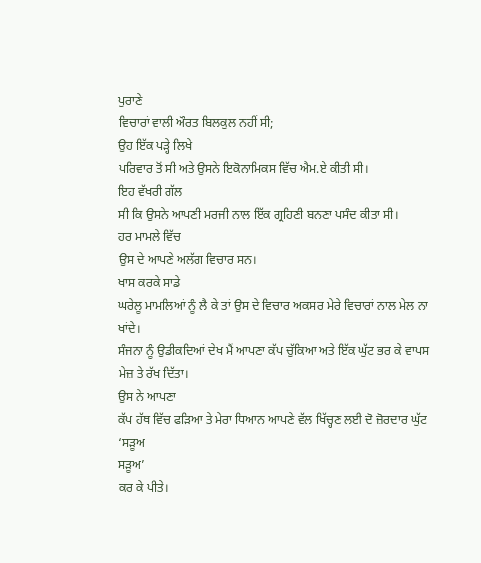ਪੁਰਾਣੇ
ਵਿਚਾਰਾਂ ਵਾਲੀ ਔਰਤ ਬਿਲਕੁਲ ਨਹੀਂ ਸੀ;
ਉਹ ਇੱਕ ਪੜ੍ਹੇ ਲਿਖੇ
ਪਰਿਵਾਰ ਤੋਂ ਸੀ ਅਤੇ ਉਸਨੇ ਇਕੋਨਾਮਿਕਸ ਵਿੱਚ ਐਮ.ਏ ਕੀਤੀ ਸੀ।
ਇਹ ਵੱਖਰੀ ਗੱਲ
ਸੀ ਕਿ ਉਸਨੇ ਆਪਣੀ ਮਰਜੀ ਨਾਲ ਇੱਕ ਗ੍ਰਹਿਣੀ ਬਨਣਾ ਪਸੰਦ ਕੀਤਾ ਸੀ।
ਹਰ ਮਾਮਲੇ ਵਿੱਚ
ਉਸ ਦੇ ਆਪਣੇ ਅਲੱਗ ਵਿਚਾਰ ਸਨ।
ਖਾਸ ਕਰਕੇ ਸਾਡੇ
ਘਰੇਲੂ ਮਾਮਲਿਆਂ ਨੂੰ ਲੈ ਕੇ ਤਾਂ ਉਸ ਦੇ ਵਿਚਾਰ ਅਕਸਰ ਮੇਰੇ ਵਿਚਾਰਾਂ ਨਾਲ ਮੇਲ ਨਾ
ਖਾਂਦੇ।
ਸੰਜਨਾ ਨੂੰ ਉਡੀਕਦਿਆਂ ਦੇਖ ਮੈਂ ਆਪਣਾ ਕੱਪ ਚੁੱਕਿਆ ਅਤੇ ਇੱਕ ਘੁੱਟ ਭਰ ਕੇ ਵਾਪਸ
ਮੇਜ਼ ਤੇ ਰੱਖ ਦਿੱਤਾ।
ਉਸ ਨੇ ਆਪਣਾ
ਕੱਪ ਹੱਥ ਵਿੱਚ ਫੜਿਆ ਤੇ ਮੇਰਾ ਧਿਆਨ ਆਪਣੇ ਵੱਲ ਖਿੱਚ੍ਹਣ ਲਈ ਦੋ ਜ਼ੋਰਦਾਰ ਘੁੱਟ
‘ਸੜੂਅ
ਸੜੂਅ’
ਕਰ ਕੇ ਪੀਤੇ।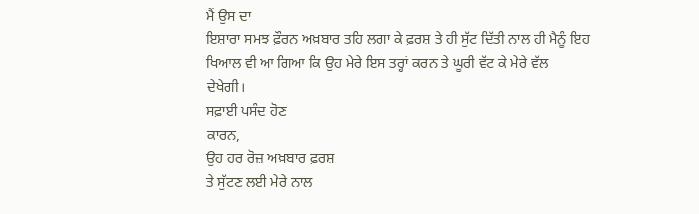ਮੈਂ ਉਸ ਦਾ
ਇਸ਼ਾਰਾ ਸਮਝ ਫ਼ੌਰਨ ਅਖ਼ਬਾਰ ਤਹਿ ਲਗਾ ਕੇ ਫ਼ਰਸ਼ ਤੇ ਹੀ ਸੁੱਟ ਦਿੱਤੀ ਨਾਲ ਹੀ ਮੈਨੂੰ ਇਹ
ਖਿਆਲ ਵੀ ਆ ਗਿਆ ਕਿ ਉਹ ਮੇਰੇ ਇਸ ਤਰ੍ਹਾਂ ਕਰਨ ਤੇ ਘੂਰੀ ਵੱਟ ਕੇ ਮੇਰੇ ਵੱਲ
ਦੇਖੇਗੀ।
ਸਫ਼ਾਈ ਪਸੰਦ ਹੋਣ
ਕਾਰਨ,
ਉਹ ਹਰ ਰੋਜ਼ ਅਖ਼ਬਾਰ ਫ਼ਰਸ਼
ਤੇ ਸੁੱਟਣ ਲਈ ਮੇਰੇ ਨਾਲ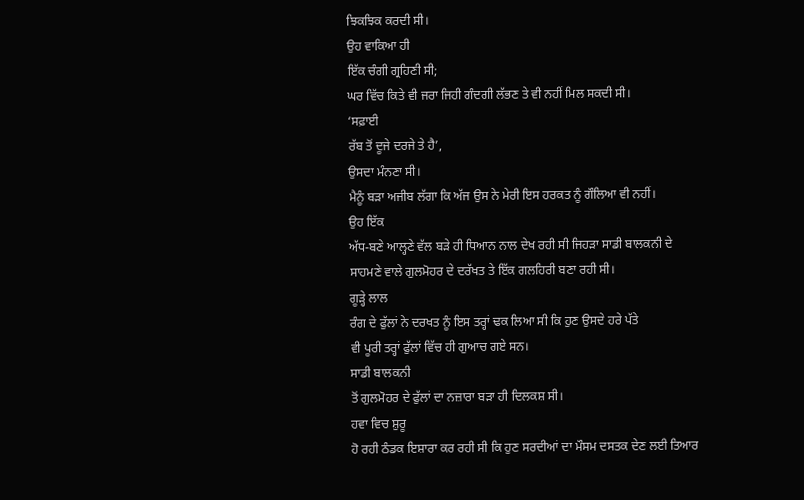ਝਿਕਝਿਕ ਕਰਦੀ ਸੀ।
ਉਹ ਵਾਕਿਆ ਹੀ
ਇੱਕ ਚੰਗੀ ਗ੍ਰਹਿਣੀ ਸੀ;
ਘਰ ਵਿੱਚ ਕਿਤੇ ਵੀ ਜਰਾ ਜਿਹੀ ਗੰਦਗੀ ਲੱਭਣ ਤੇ ਵੀ ਨਹੀਂ ਮਿਲ ਸਕਦੀ ਸੀ।
‘ਸਫ਼ਾਈ
ਰੱਬ ਤੋਂ ਦੂਜੇ ਦਰਜੇ ਤੇ ਹੈ’,
ਉਸਦਾ ਮੰਨਣਾ ਸੀ।
ਮੈਨੂੰ ਬੜਾ ਅਜੀਬ ਲੱਗਾ ਕਿ ਅੱਜ ਉਸ ਨੇ ਮੇਰੀ ਇਸ ਹਰਕਤ ਨੂੰ ਗੌਲਿਆ ਵੀ ਨਹੀਂ।
ਉਹ ਇੱਕ
ਅੱਧ-ਬਣੇ ਆਲ੍ਹਣੇ ਵੱਲ ਬੜੇ ਹੀ ਧਿਆਨ ਨਾਲ ਦੇਖ ਰਹੀ ਸੀ ਜਿਹੜਾ ਸਾਡੀ ਬਾਲਕਨੀ ਦੇ
ਸਾਹਮਣੇ ਵਾਲੇ ਗੁਲਮੋਹਰ ਦੇ ਦਰੱਖਤ ਤੇ ਇੱਕ ਗਲਹਿਰੀ ਬਣਾ ਰਹੀ ਸੀ।
ਗੂੜ੍ਹੇ ਲਾਲ
ਰੰਗ ਦੇ ਫੁੱਲਾਂ ਨੇ ਦਰਖਤ ਨੂੰ ਇਸ ਤਰ੍ਹਾਂ ਢਕ ਲਿਆ ਸੀ ਕਿ ਹੁਣ ਉਸਦੇ ਹਰੇ ਪੱਤੇ
ਵੀ ਪੂਰੀ ਤਰ੍ਹਾਂ ਫੁੱਲਾਂ ਵਿੱਚ ਹੀ ਗੁਆਚ ਗਏ ਸਨ।
ਸਾਡੀ ਬਾਲਕਨੀ
ਤੋਂ ਗੁਲਮੋਹਰ ਦੇ ਫੁੱਲਾਂ ਦਾ ਨਜ਼ਾਰਾ ਬੜਾ ਹੀ ਦਿਲਕਸ਼ ਸੀ।
ਹਵਾ ਵਿਚ ਸ਼ੁਰੂ
ਹੋ ਰਹੀ ਠੰਡਕ ਇਸ਼ਾਰਾ ਕਰ ਰਹੀ ਸੀ ਕਿ ਹੁਣ ਸਰਦੀਆਂ ਦਾ ਮੌਸਮ ਦਸਤਕ ਦੇਣ ਲਈ ਤਿਆਰ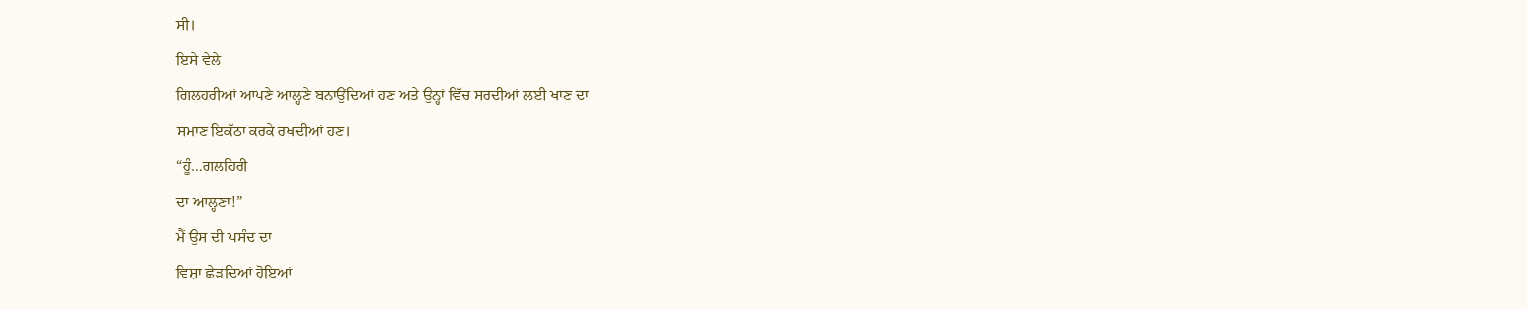ਸੀ।
ਇਸੇ ਵੇਲੇ
ਗਿਲਹਰੀਆਂ ਆਪਣੇ ਆਲ੍ਹਣੇ ਬਨਾਉਂਦਿਆਂ ਹਣ ਅਤੇ ਉਨ੍ਹਾਂ ਵਿੱਚ ਸਰਦੀਆਂ ਲਈ ਖਾਣ ਦਾ
ਸਮਾਣ ਇਕੱਠਾ ਕਰਕੇ ਰਖਦੀਆਂ ਹਣ।
“ਹੂੰ…ਗਲਹਿਰੀ
ਦਾ ਆਲ੍ਹਣਾ!”
ਮੈਂ ਉਸ ਦੀ ਪਸੰਦ ਦਾ
ਵਿਸ਼ਾ ਛੇੜਦਿਆਂ ਹੋਇਆਂ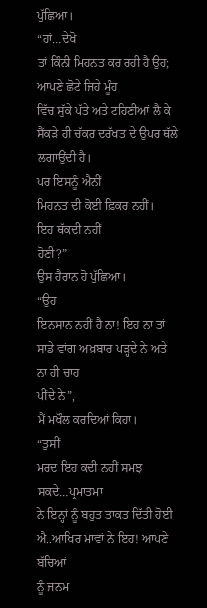ਪੁੱਛਿਆ।
“ਹਾਂ…ਦੇਖੋ
ਤਾਂ ਕਿੰਨੀ ਮਿਹਨਤ ਕਰ ਰਹੀ ਹੈ ਉਹ;
ਆਪਣੇ ਛੋਟੇ ਜਿਹੇ ਮੂੰਹ
ਵਿੱਚ ਸੁੱਕੇ ਪੱਤੇ ਅਤੇ ਟਹਿਣੀਆਂ ਲੈ ਕੇ ਸੈਂਕੜੇ ਹੀ ਚੱਕਰ ਦਰੱਖਤ ਦੇ ਉਪਰ ਥੱਲੇ
ਲਗਾਉਂਦੀ ਹੈ।
ਪਰ ਇਸਨੂੰ ਐਨੀਂ
ਮਿਹਨਤ ਦੀ ਕੋਈ ਫ਼ਿਕਰ ਨਹੀਂ।
ਇਹ ਥੱਕਦੀ ਨਹੀਂ
ਹੋਣੀ?”
ਉਸ ਹੈਰਾਨ ਹੋ ਪੁੱਛਿਆ।
“ਉਹ
ਇਨਸਾਨ ਨਹੀਂ ਹੈ ਨਾ! ਇਹ ਨਾ ਤਾਂ ਸਾਡੇ ਵਾਂਗ ਅਖ਼ਬਾਰ ਪੜ੍ਹਦੇ ਨੇ ਅਤੇ ਨਾ ਹੀ ਚਾਹ
ਪੀਂਦੇ ਨੇ”,
ਮੈਂ ਮਖੌਲ ਕਰਦਿਆਂ ਕਿਹਾ।
“ਤੁਸੀਂ
ਮਰਦ ਇਹ ਕਦੀ ਨਹੀਂ ਸਮਝ ਸਕਦੇ…ਪ੍ਰਮਾਤਮਾ
ਨੇ ਇਨ੍ਹਾਂ ਨੂੰ ਬਹੁਤ ਤਾਕਤ ਦਿੱਤੀ ਹੋਈ ਐ..ਆਖਿਰ ਮਾਵਾਂ ਨੇ ਇਹ! ਆਪਣੇ ਬੱਚਿਆਂ
ਨੂੰ ਜਨਮ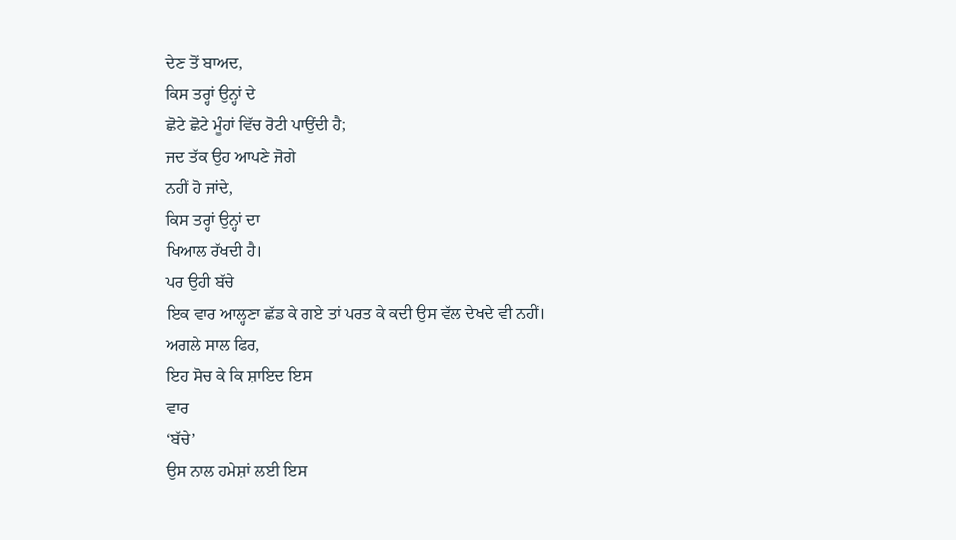ਦੇਣ ਤੋਂ ਬਾਅਦ,
ਕਿਸ ਤਰ੍ਹਾਂ ਉਨ੍ਹਾਂ ਦੇ
ਛੋਟੇ ਛੋਟੇ ਮੂੰਹਾਂ ਵਿੱਚ ਰੋਟੀ ਪਾਉਂਦੀ ਹੈ;
ਜਦ ਤੱਕ ਉਹ ਆਪਣੇ ਜੋਗੇ
ਨਹੀਂ ਹੋ ਜਾਂਦੇ,
ਕਿਸ ਤਰ੍ਹਾਂ ਉਨ੍ਹਾਂ ਦਾ
ਖਿਆਲ ਰੱਖਦੀ ਹੈ।
ਪਰ ਉਹੀ ਬੱਚੇ
ਇਕ ਵਾਰ ਆਲ੍ਹਣਾ ਛੱਡ ਕੇ ਗਏ ਤਾਂ ਪਰਤ ਕੇ ਕਦੀ ਉਸ ਵੱਲ ਦੇਖਦੇ ਵੀ ਨਹੀਂ।
ਅਗਲੇ ਸਾਲ ਫਿਰ,
ਇਹ ਸੋਚ ਕੇ ਕਿ ਸ਼ਾਇਦ ਇਸ
ਵਾਰ
‘ਬੱਚੇ’
ਉਸ ਨਾਲ ਹਮੇਸ਼ਾਂ ਲਈ ਇਸ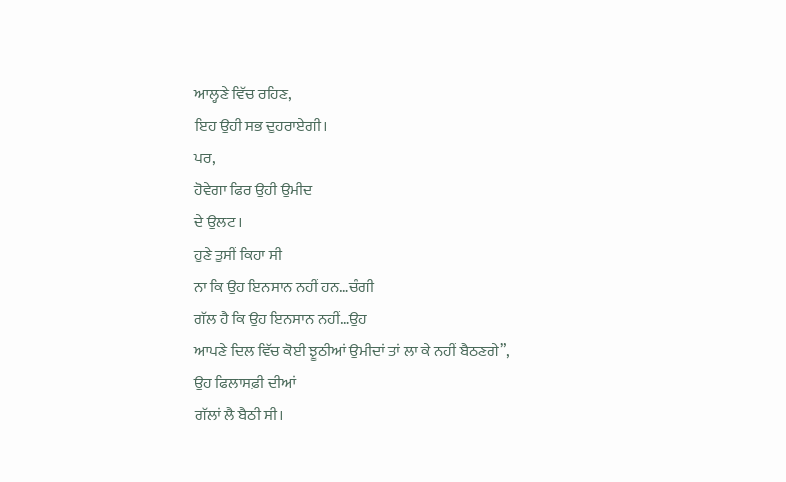ਆਲ੍ਹਣੇ ਵਿੱਚ ਰਹਿਣ,
ਇਹ ਉਹੀ ਸਭ ਦੁਹਰਾਏਗੀ।
ਪਰ,
ਹੋਵੇਗਾ ਫਿਰ ਉਹੀ ਉਮੀਦ
ਦੇ ਉਲਟ।
ਹੁਣੇ ਤੁਸੀਂ ਕਿਹਾ ਸੀ
ਨਾ ਕਿ ਉਹ ਇਨਸਾਨ ਨਹੀਂ ਹਨ…ਚੰਗੀ
ਗੱਲ ਹੈ ਕਿ ਉਹ ਇਨਸਾਨ ਨਹੀਂ…ਉਹ
ਆਪਣੇ ਦਿਲ ਵਿੱਚ ਕੋਈ ਝੂਠੀਆਂ ਉਮੀਦਾਂ ਤਾਂ ਲਾ ਕੇ ਨਹੀਂ ਬੈਠਣਗੇ”,
ਉਹ ਫਿਲਾਸਫ਼ੀ ਦੀਆਂ
ਗੱਲਾਂ ਲੈ ਬੈਠੀ ਸੀ।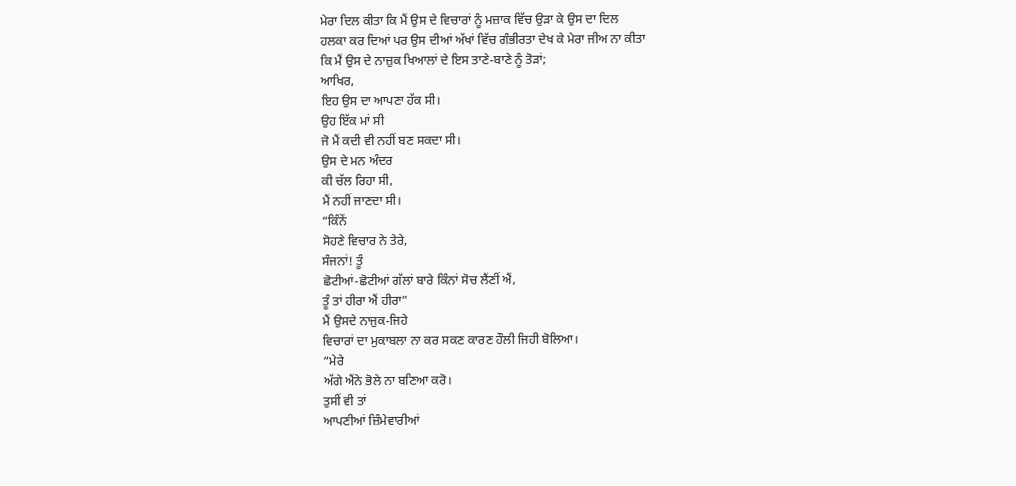ਮੇਰਾ ਦਿਲ ਕੀਤਾ ਕਿ ਮੈਂ ਉਸ ਦੇ ਵਿਚਾਰਾਂ ਨੂੰ ਮਜ਼ਾਕ ਵਿੱਚ ਉੜਾ ਕੇ ਉਸ ਦਾ ਦਿਲ
ਹਲਕਾ ਕਰ ਦਿਆਂ ਪਰ ਉਸ ਦੀਆਂ ਅੱਖਾਂ ਵਿੱਚ ਗੰਭੀਰਤਾ ਦੇਖ ਕੇ ਮੇਰਾ ਜੀਅ ਨਾ ਕੀਤਾ
ਕਿ ਮੈਂ ਉਸ ਦੇ ਨਾਜ਼ੁਕ ਖਿਆਲਾਂ ਦੇ ਇਸ ਤਾਣੇ-ਬਾਣੇ ਨੂੰ ਤੋੜਾਂ;
ਆਖਿਰ,
ਇਹ ਉਸ ਦਾ ਆਪਣਾ ਹੱਕ ਸੀ।
ਉਹ ਇੱਕ ਮਾਂ ਸੀ
ਜੋ ਮੈਂ ਕਦੀ ਵੀ ਨਹੀਂ ਬਣ ਸਕਦਾ ਸੀ।
ਉਸ ਦੇ ਮਨ ਅੰਦਰ
ਕੀ ਚੱਲ ਰਿਹਾ ਸੀ,
ਮੈਂ ਨਹੀਂ ਜਾਣਦਾ ਸੀ।
“ਕਿੰਨੇਂ
ਸੋਹਣੇ ਵਿਚਾਰ ਨੇ ਤੇਰੇ,
ਸੰਜਨਾਂ! ਤੂੰ
ਛੋਟੀਆਂ-ਛੋਟੀਆਂ ਗੱਲਾਂ ਬਾਰੇ ਕਿੰਨਾਂ ਸੋਚ ਲੈਂਣੀਂ ਐਂ,
ਤੂੰ ਤਾਂ ਹੀਰਾ ਐਂ ਹੀਰਾ”
ਮੈਂ ਉਸਦੇ ਨਾਜੁਕ-ਜਿਹੇ
ਵਿਚਾਰਾਂ ਦਾ ਮੁਕਾਬਲਾ ਨਾ ਕਰ ਸਕਣ ਕਾਰਣ ਹੌਲੀ ਜਿਹੀ ਬੋਲਿਆ।
“ਮੇਰੇ
ਅੱਗੇ ਐਂਨੇ ਭੋਲੇ ਨਾ ਬਣਿਆ ਕਰੋ।
ਤੁਸੀਂ ਵੀ ਤਾਂ
ਆਪਣੀਆਂ ਜ਼ਿੰਮੇਵਾਰੀਆਂ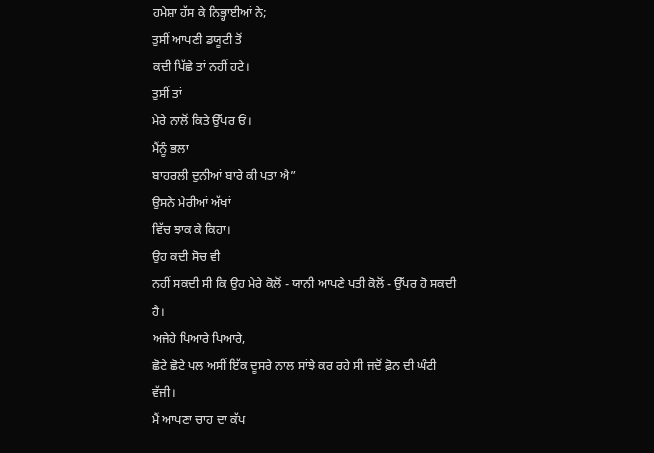ਹਮੇਸ਼ਾ ਹੱਸ ਕੇ ਨਿਭ੍ਹਾਈਆਂ ਨੇ;
ਤੁਸੀਂ ਆਪਣੀ ਡਯੂਟੀ ਤੋਂ
ਕਦੀ ਪਿੱਛੇ ਤਾਂ ਨਹੀਂ ਹਟੇ।
ਤੁਸੀਂ ਤਾਂ
ਮੇਰੇ ਨਾਲੋਂ ਕਿਤੇ ਉੱਪਰ ਓਂ।
ਮੈਂਨੂੰ ਭਲਾ
ਬਾਹਰਲੀ ਦੁਨੀਆਂ ਬਾਰੇ ਕੀ ਪਤਾ ਐ”
ਉਸਨੇ ਮੇਰੀਆਂ ਅੱਖਾਂ
ਵਿੱਚ ਝਾਕ ਕੇ ਕਿਹਾ।
ਉਹ ਕਦੀ ਸੋਚ ਵੀ
ਨਹੀਂ ਸਕਦੀ ਸੀ ਕਿ ਉਹ ਮੇਰੇ ਕੋਲੋਂ - ਯਾਨੀ ਆਪਣੇ ਪਤੀ ਕੋਲੋਂ - ਉੱਪਰ ਹੋ ਸਕਦੀ
ਹੈ।
ਅਜੇਹੇ ਪਿਆਰੇ ਪਿਆਰੇ,
ਛੋਟੇ ਛੋਟੇ ਪਲ ਅਸੀਂ ਇੱਕ ਦੂਸਰੇ ਨਾਲ ਸਾਂਝੇ ਕਰ ਰਹੇ ਸੀ ਜਦੋਂ ਫ਼ੋਨ ਦੀ ਘੰਟੀ
ਵੱਜੀ।
ਮੈਂ ਆਪਣਾ ਚਾਹ ਦਾ ਕੱਪ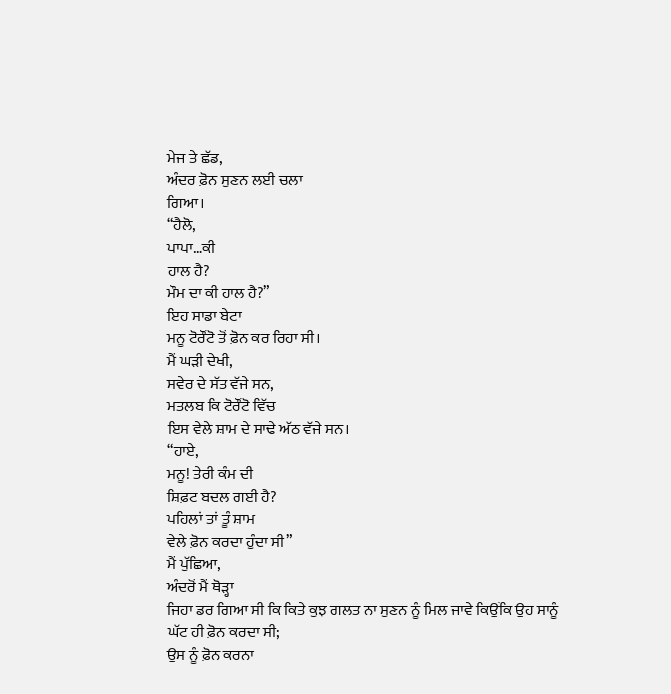ਮੇਜ ਤੇ ਛੱਡ,
ਅੰਦਰ ਫ਼ੋਨ ਸੁਣਨ ਲਈ ਚਲਾ
ਗਿਆ।
“ਹੈਲੋ,
ਪਾਪਾ…ਕੀ
ਹਾਲ ਹੈ?
ਮੌਮ ਦਾ ਕੀ ਹਾਲ ਹੈ?”
ਇਹ ਸਾਡਾ ਬੇਟਾ
ਮਨੂ ਟੋਰੌਂਟੋ ਤੋਂ ਫ਼ੋਨ ਕਰ ਰਿਹਾ ਸੀ।
ਮੈਂ ਘੜੀ ਦੇਖੀ,
ਸਵੇਰ ਦੇ ਸੱਤ ਵੱਜੇ ਸਨ,
ਮਤਲਬ ਕਿ ਟੋਰੌਂਟੋ ਵਿੱਚ
ਇਸ ਵੇਲੇ ਸ਼ਾਮ ਦੇ ਸਾਢੇ ਅੱਠ ਵੱਜੇ ਸਨ।
“ਹਾਏ,
ਮਨੂ! ਤੇਰੀ ਕੰਮ ਦੀ
ਸ਼ਿਫ਼ਟ ਬਦਲ ਗਈ ਹੈ?
ਪਹਿਲਾਂ ਤਾਂ ਤੂੰ ਸ਼ਾਮ
ਵੇਲੇ ਫ਼ੋਨ ਕਰਦਾ ਹੁੰਦਾ ਸੀ”
ਮੈਂ ਪੁੱਛਿਆ,
ਅੰਦਰੋਂ ਮੈਂ ਥੋੜ੍ਹਾ
ਜਿਹਾ ਡਰ ਗਿਆ ਸੀ ਕਿ ਕਿਤੇ ਕੁਝ ਗਲਤ ਨਾ ਸੁਣਨ ਨੂੰ ਮਿਲ ਜਾਵੇ ਕਿਉਂਕਿ ਉਹ ਸਾਨੂੰ
ਘੱਟ ਹੀ ਫ਼ੋਨ ਕਰਦਾ ਸੀ;
ਉਸ ਨੂੰ ਫ਼ੋਨ ਕਰਨਾ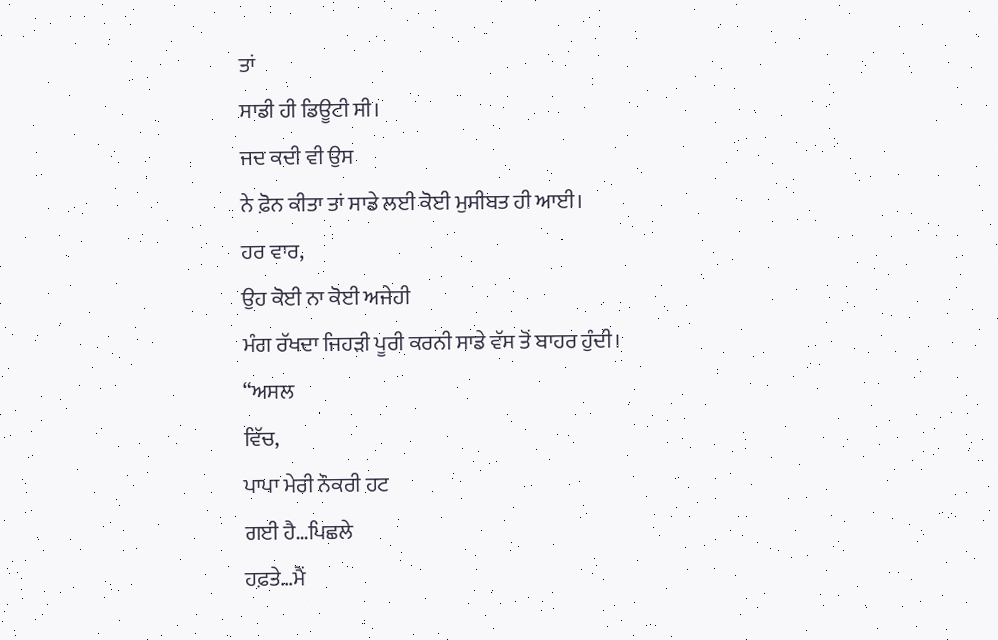ਤਾਂ
ਸਾਡੀ ਹੀ ਡਿਊਟੀ ਸੀ।
ਜਦ ਕਦੀ ਵੀ ਉਸ
ਨੇ ਫ਼ੋਨ ਕੀਤਾ ਤਾਂ ਸਾਡੇ ਲਈ ਕੋਈ ਮੁਸੀਬਤ ਹੀ ਆਈ।
ਹਰ ਵਾਰ,
ਉਹ ਕੋਈ ਨਾ ਕੋਈ ਅਜੇਹੀ
ਮੰਗ ਰੱਖਦਾ ਜਿਹੜੀ ਪੂਰੀ ਕਰਨੀ ਸਾਡੇ ਵੱਸ ਤੋਂ ਬਾਹਰ ਹੁੰਦੀ।
“ਅਸਲ
ਵਿੱਚ,
ਪਾਪਾ ਮੇਰੀ ਨੌਕਰੀ ਹਟ
ਗਈ ਹੈ…ਪਿਛਲੇ
ਹਫ਼ਤੇ…ਮੈਂ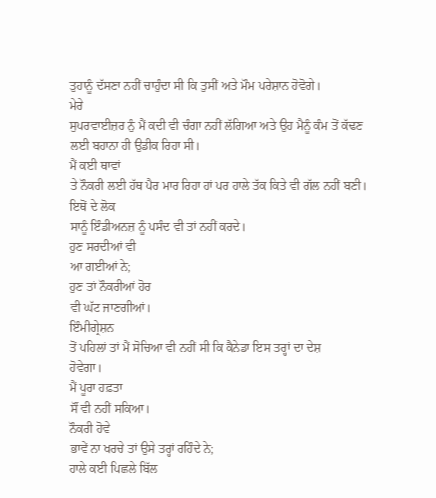ਤੁਹਾਨੂੰ ਦੱਸਣਾ ਨਹੀਂ ਚਾਹੁੰਦਾ ਸੀ ਕਿ ਤੁਸੀਂ ਅਤੇ ਮੌਮ ਪਰੇਸ਼ਾਨ ਹੋਵੋਗੇ।
ਮੇਰੇ
ਸੁਪਰਵਾਈਜ਼ਰ ਨੁੰ ਮੈਂ ਕਦੀ ਵੀ ਚੰਗਾ ਨਹੀਂ ਲੱਗਿਆ ਅਤੇ ਉਹ ਮੈਨੂੰ ਕੰਮ ਤੋਂ ਕੱਢਣ
ਲਈ ਬਹਾਨਾ ਹੀ ਉਡੀਕ ਰਿਹਾ ਸੀ।
ਮੈਂ ਕਈ ਥਾਵਾਂ
ਤੇ ਨੌਕਰੀ ਲਈ ਹੱਥ ਪੈਰ ਮਾਰ ਰਿਹਾ ਹਾਂ ਪਰ ਹਾਲੇ ਤੱਕ ਕਿਤੇ ਵੀ ਗੱਲ ਨਹੀਂ ਬਣੀ।
ਇਥੋਂ ਦੇ ਲੋਕ
ਸਾਨੂੰ ਇੰਡੀਅਨਜ਼ ਨੂੰ ਪਸੰਦ ਵੀ ਤਾਂ ਨਹੀਂ ਕਰਦੇ।
ਹੁਣ ਸਰਦੀਆਂ ਵੀ
ਆ ਗਈਆਂ ਨੇ;
ਹੁਣ ਤਾਂ ਨੌਕਰੀਆਂ ਹੋਰ
ਵੀ ਘੱਟ ਜਾਣਗੀਆਂ।
ਇੰਮੀਗ੍ਰੇਸ਼ਨ
ਤੋਂ ਪਹਿਲਾਂ ਤਾਂ ਮੈਂ ਸੋਚਿਆ ਵੀ ਨਹੀਂ ਸੀ ਕਿ ਕੈਨੇਡਾ ਇਸ ਤਰ੍ਹਾਂ ਦਾ ਦੇਸ਼
ਹੋਵੇਗਾ।
ਮੈਂ ਪੂਰਾ ਹਫ਼ਤਾ
ਸੌਂ ਵੀ ਨਹੀਂ ਸਕਿਆ।
ਨੌਕਰੀ ਹੋਵੇ
ਭਾਵੇਂ ਨਾ ਖਰਚੇ ਤਾਂ ਉਸੇ ਤਰ੍ਹਾਂ ਰਹਿੰਦੇ ਨੇ;
ਹਾਲੇ ਕਈ ਪਿਛਲੇ ਬਿੱਲ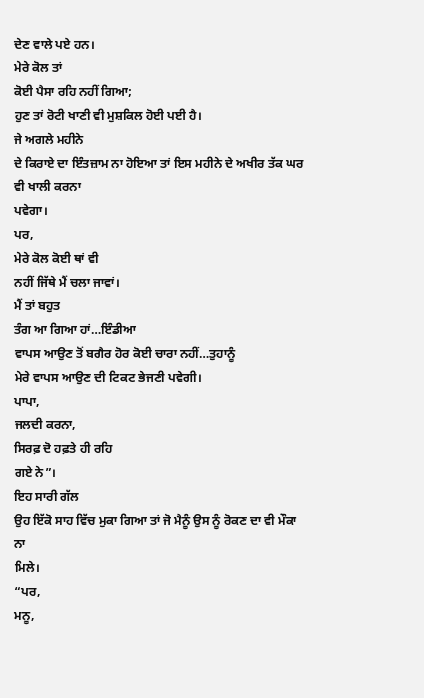ਦੇਣ ਵਾਲੇ ਪਏ ਹਨ।
ਮੇਰੇ ਕੋਲ ਤਾਂ
ਕੋਈ ਪੈਸਾ ਰਹਿ ਨਹੀਂ ਗਿਆ;
ਹੁਣ ਤਾਂ ਰੋਟੀ ਖਾਣੀ ਵੀ ਮੁਸ਼ਕਿਲ ਹੋਈ ਪਈ ਹੈ।
ਜੇ ਅਗਲੇ ਮਹੀਨੇ
ਦੇ ਕਿਰਾਏ ਦਾ ਇੰਤਜ਼ਾਮ ਨਾ ਹੋਇਆ ਤਾਂ ਇਸ ਮਹੀਨੇ ਦੇ ਅਖੀਰ ਤੱਕ ਘਰ ਵੀ ਖਾਲੀ ਕਰਨਾ
ਪਵੇਗਾ।
ਪਰ,
ਮੇਰੇ ਕੋਲ ਕੋਈ ਥਾਂ ਵੀ
ਨਹੀਂ ਜਿੱਥੇ ਮੈਂ ਚਲਾ ਜਾਵਾਂ।
ਮੈਂ ਤਾਂ ਬਹੁਤ
ਤੰਗ ਆ ਗਿਆ ਹਾਂ…ਇੰਡੀਆ
ਵਾਪਸ ਆਉਣ ਤੋਂ ਬਗੈਰ ਹੋਰ ਕੋਈ ਚਾਰਾ ਨਹੀਂ…ਤੁਹਾਨੂੰ
ਮੇਰੇ ਵਾਪਸ ਆਉਣ ਦੀ ਟਿਕਟ ਭੇਜਣੀ ਪਵੇਗੀ।
ਪਾਪਾ,
ਜਲਦੀ ਕਰਨਾ,
ਸਿਰਫ਼ ਦੋ ਹਫ਼ਤੇ ਹੀ ਰਹਿ
ਗਏ ਨੇ”।
ਇਹ ਸਾਰੀ ਗੱਲ
ਉਹ ਇੱਕੋ ਸਾਹ ਵਿੱਚ ਮੁਕਾ ਗਿਆ ਤਾਂ ਜੋ ਮੈਨੂੰ ਉਸ ਨੂੰ ਰੋਕਣ ਦਾ ਵੀ ਮੌਕਾ ਨਾ
ਮਿਲੇ।
“ਪਰ,
ਮਨੂ,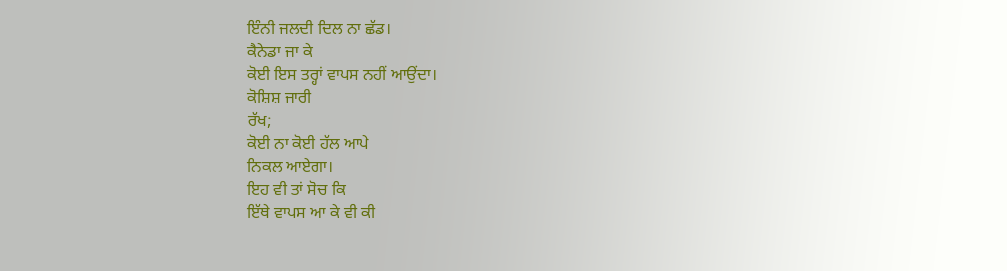ਇੰਨੀ ਜਲਦੀ ਦਿਲ ਨਾ ਛੱਡ।
ਕੈਨੇਡਾ ਜਾ ਕੇ
ਕੋਈ ਇਸ ਤਰ੍ਹਾਂ ਵਾਪਸ ਨਹੀਂ ਆਉਂਦਾ।
ਕੋਸ਼ਿਸ਼ ਜਾਰੀ
ਰੱਖ;
ਕੋਈ ਨਾ ਕੋਈ ਹੱਲ ਆਪੇ
ਨਿਕਲ ਆਏਗਾ।
ਇਹ ਵੀ ਤਾਂ ਸੋਚ ਕਿ
ਇੱਥੇ ਵਾਪਸ ਆ ਕੇ ਵੀ ਕੀ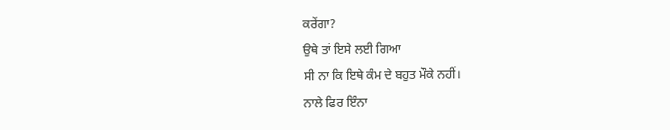ਕਰੇਂਗਾ?
ਉਥੇ ਤਾਂ ਇਸੇ ਲਈ ਗਿਆ
ਸੀ ਨਾ ਕਿ ਇਥੇ ਕੰਮ ਦੇ ਬਹੁਤ ਮੌਕੇ ਨਹੀਂ।
ਨਾਲੇ ਫਿਰ ਇੰਨਾ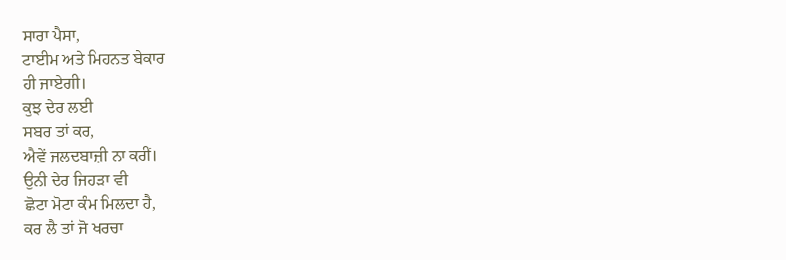ਸਾਰਾ ਪੈਸਾ,
ਟਾਈਮ ਅਤੇ ਮਿਹਨਤ ਬੇਕਾਰ
ਹੀ ਜਾਏਗੀ।
ਕੁਝ ਦੇਰ ਲਈ
ਸਬਰ ਤਾਂ ਕਰ,
ਐਵੇਂ ਜਲਦਬਾਜ਼ੀ ਨਾ ਕਰੀਂ।
ਉਨੀ ਦੇਰ ਜਿਹੜਾ ਵੀ
ਛੋਟਾ ਮੋਟਾ ਕੰਮ ਮਿਲਦਾ ਹੈ,
ਕਰ ਲੈ ਤਾਂ ਜੋ ਖਰਚਾ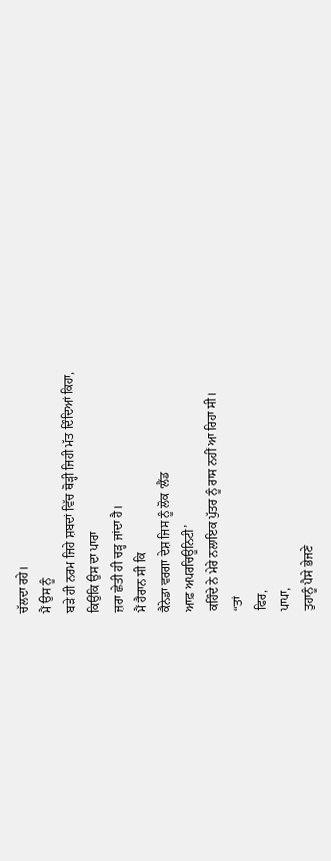ਚੱਲਦਾ ਰਹੇ।
ਮੈਂ ਉਸ ਨੂੰ
ਬੜੇ ਹੀ ਨਰਮ ਜਿਹੇ ਸ਼ਬਦਾਂ ਵਿੱਚ ਥੋੜ੍ਹੀ ਜਿਹੀ ਮੱਤ ਦਿੰਦਿਆਂ ਕਿਹਾ,
ਕਿਉਂਕਿ ਉਸ ਦਾ ਪਾਰਾ
ਜ਼ਰਾ ਛੇਤੀ ਹੀ ਚੜ੍ਹ ਜਾਂਦਾ ਹੈ।
ਮੈਂ ਹੈਰਾਨ ਸੀ ਕਿ
ਕੈਨੇਡਾ ਵਰਗਾ ਦੇਸ਼ ਜਿਸ ਨੂੰ ਲੋਕ ‘ਲੈਂਡ
ਆਫ਼ ਅਪਰਚਿਊਨਿਟੀ’
ਕਹਿੰਦੇ ਨੇ ਮੇਰੇ ਨਲਾਇਕ ਪੁੱਤਰ ਨੂੰ ਰਾਸ ਨਹੀਂ ਆ ਰਿਹਾ ਸੀ।
“ਤਾਂ
ਫਿਰ,
ਪਾਪਾ,
ਤੁਹਾਨੂੰ ਪੈਸੇ ਭੇਜਣੇ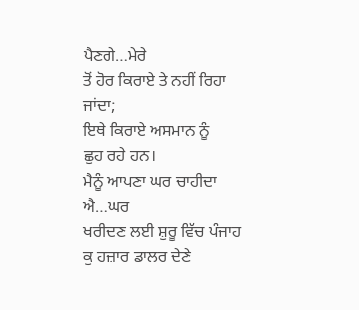ਪੈਣਗੇ…ਮੇਰੇ
ਤੋਂ ਹੋਰ ਕਿਰਾਏ ਤੇ ਨਹੀਂ ਰਿਹਾ ਜਾਂਦਾ;
ਇਥੇ ਕਿਰਾਏ ਅਸਮਾਨ ਨੂੰ
ਛੁਹ ਰਹੇ ਹਨ।
ਮੈਨੂੰ ਆਪਣਾ ਘਰ ਚਾਹੀਦਾ
ਐ…ਘਰ
ਖਰੀਦਣ ਲਈ ਸ਼ੁਰੂ ਵਿੱਚ ਪੰਜਾਹ ਕੁ ਹਜ਼ਾਰ ਡਾਲਰ ਦੇਣੇ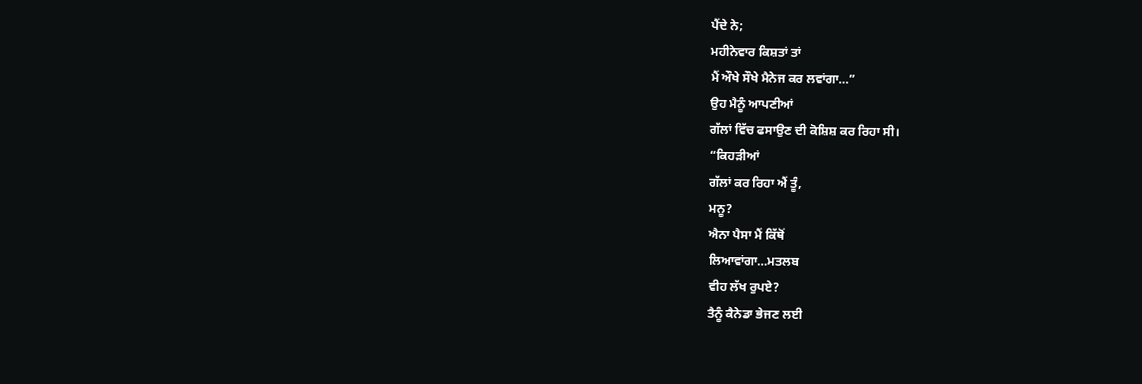ਪੈਂਦੇ ਨੇ;
ਮਹੀਨੇਵਾਰ ਕਿਸ਼ਤਾਂ ਤਾਂ
ਮੈਂ ਔਖੇ ਸੌਖੇ ਮੈਨੇਜ ਕਰ ਲਵਾਂਗਾ…”
ਉਹ ਮੈਨੂੰ ਆਪਣੀਆਂ
ਗੱਲਾਂ ਵਿੱਚ ਫਸਾਉਣ ਦੀ ਕੋਸ਼ਿਸ਼ ਕਰ ਰਿਹਾ ਸੀ।
“ਕਿਹੜੀਆਂ
ਗੱਲਾਂ ਕਰ ਰਿਹਾ ਐਂ ਤੂੰ,
ਮਨੂ?
ਐਨਾ ਪੈਸਾ ਮੈਂ ਕਿੱਥੋਂ
ਲਿਆਵਾਂਗਾ…ਮਤਲਬ
ਵੀਹ ਲੱਖ ਰੁਪਏ?
ਤੈਨੂੰ ਕੈਨੇਡਾ ਭੇਜਣ ਲਈ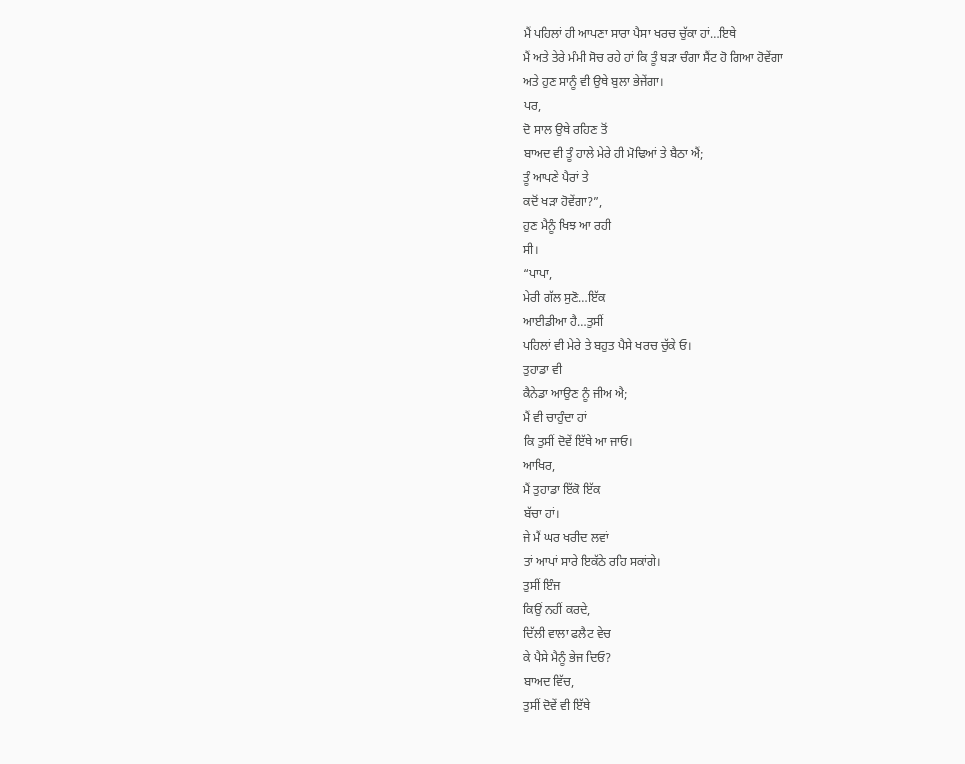ਮੈਂ ਪਹਿਲਾਂ ਹੀ ਆਪਣਾ ਸਾਰਾ ਪੈਸਾ ਖਰਚ ਚੁੱਕਾ ਹਾਂ…ਇਥੇ
ਮੈਂ ਅਤੇ ਤੇਰੇ ਮੰਮੀ ਸੋਚ ਰਹੇ ਹਾਂ ਕਿ ਤੂੰ ਬੜਾ ਚੰਗਾ ਸੈਂਟ ਹੋ ਗਿਆ ਹੋਵੇਂਗਾ
ਅਤੇ ਹੁਣ ਸਾਨੂੰ ਵੀ ਉਥੇ ਬੁਲਾ ਭੇਜੇਂਗਾ।
ਪਰ,
ਦੋ ਸਾਲ ਉਥੇ ਰਹਿਣ ਤੋਂ
ਬਾਅਦ ਵੀ ਤੂੰ ਹਾਲੇ ਮੇਰੇ ਹੀ ਮੋਢਿਆਂ ਤੇ ਬੈਠਾ ਐਂ;
ਤੂੰ ਆਪਣੇ ਪੈਰਾਂ ਤੇ
ਕਦੋਂ ਖੜਾ ਹੋਵੇਂਗਾ?”,
ਹੁਣ ਮੈਨੂੰ ਖਿਝ ਆ ਰਹੀ
ਸੀ।
“ਪਾਪਾ,
ਮੇਰੀ ਗੱਲ ਸੁਣੋ…ਇੱਕ
ਆਈਡੀਆ ਹੈ…ਤੁਸੀਂ
ਪਹਿਲਾਂ ਵੀ ਮੇਰੇ ਤੇ ਬਹੁਤ ਪੈਸੇ ਖਰਚ ਚੁੱਕੇ ਓ।
ਤੁਹਾਡਾ ਵੀ
ਕੈਨੇਡਾ ਆਉਣ ਨੂੰ ਜੀਅ ਐ;
ਮੈਂ ਵੀ ਚਾਹੁੰਦਾ ਹਾਂ
ਕਿ ਤੁਸੀਂ ਦੋਵੇਂ ਇੱਥੇ ਆ ਜਾਓ।
ਆਖਿਰ,
ਮੈਂ ਤੁਹਾਡਾ ਇੱਕੋ ਇੱਕ
ਬੱਚਾ ਹਾਂ।
ਜੇ ਮੈਂ ਘਰ ਖਰੀਦ ਲਵਾਂ
ਤਾਂ ਆਪਾਂ ਸਾਰੇ ਇਕੱਠੇ ਰਹਿ ਸਕਾਂਗੇ।
ਤੁਸੀਂ ਇੰਜ
ਕਿਉਂ ਨਹੀਂ ਕਰਦੇ,
ਦਿੱਲੀ ਵਾਲਾ ਫਲੈਟ ਵੇਚ
ਕੇ ਪੈਸੇ ਮੈਨੂੰ ਭੇਜ ਦਿਓ?
ਬਾਅਦ ਵਿੱਚ,
ਤੁਸੀਂ ਦੋਵੇਂ ਵੀ ਇੱਥੇ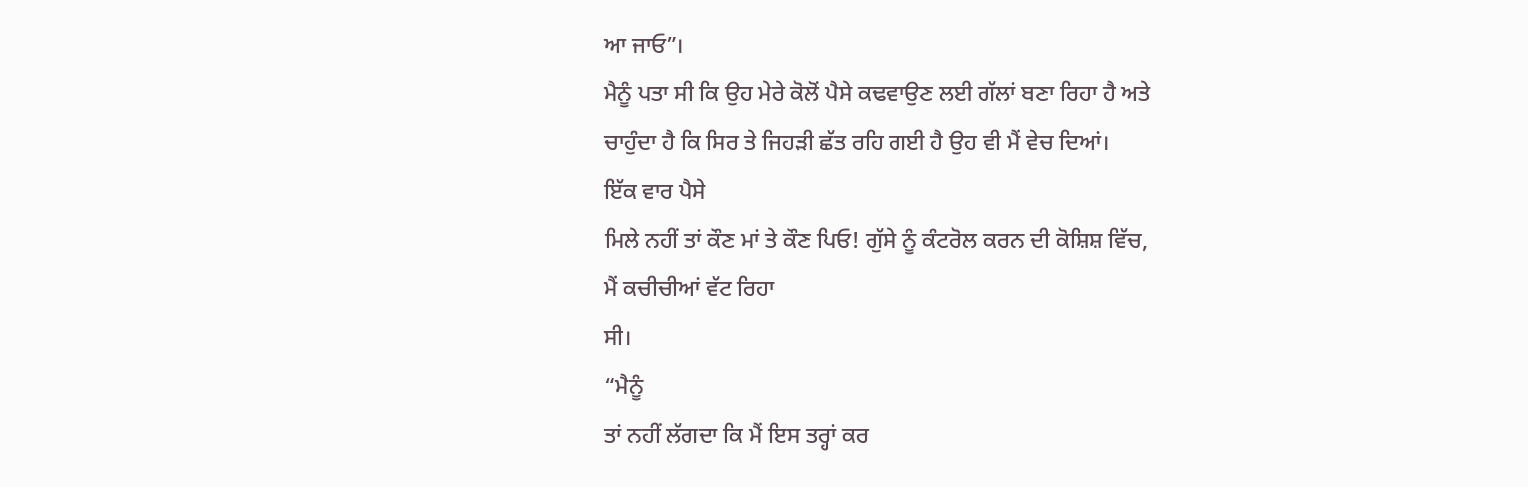ਆ ਜਾਓ”।
ਮੈਨੂੰ ਪਤਾ ਸੀ ਕਿ ਉਹ ਮੇਰੇ ਕੋਲੋਂ ਪੈਸੇ ਕਢਵਾਉਣ ਲਈ ਗੱਲਾਂ ਬਣਾ ਰਿਹਾ ਹੈ ਅਤੇ
ਚਾਹੁੰਦਾ ਹੈ ਕਿ ਸਿਰ ਤੇ ਜਿਹੜੀ ਛੱਤ ਰਹਿ ਗਈ ਹੈ ਉਹ ਵੀ ਮੈਂ ਵੇਚ ਦਿਆਂ।
ਇੱਕ ਵਾਰ ਪੈਸੇ
ਮਿਲੇ ਨਹੀਂ ਤਾਂ ਕੌਣ ਮਾਂ ਤੇ ਕੌਣ ਪਿਓ! ਗੁੱਸੇ ਨੂੰ ਕੰਟਰੋਲ ਕਰਨ ਦੀ ਕੋਸ਼ਿਸ਼ ਵਿੱਚ,
ਮੈਂ ਕਚੀਚੀਆਂ ਵੱਟ ਰਿਹਾ
ਸੀ।
“ਮੈਨੂੰ
ਤਾਂ ਨਹੀਂ ਲੱਗਦਾ ਕਿ ਮੈਂ ਇਸ ਤਰ੍ਹਾਂ ਕਰ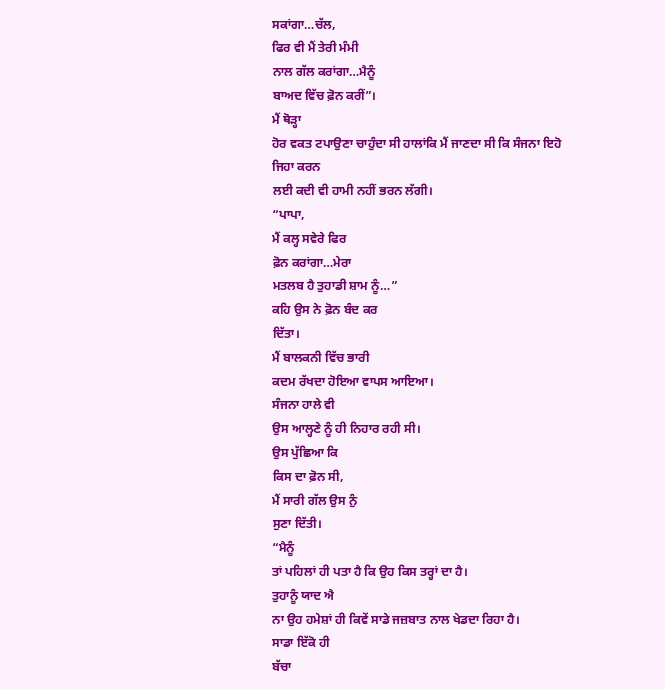ਸਕਾਂਗਾ…ਚੱਲ,
ਫਿਰ ਵੀ ਮੈਂ ਤੇਰੀ ਮੰਮੀ
ਨਾਲ ਗੱਲ ਕਰਾਂਗਾ…ਮੈਨੂੰ
ਬਾਅਦ ਵਿੱਚ ਫ਼ੋਨ ਕਰੀਂ”।
ਮੈਂ ਥੋੜ੍ਹਾ
ਹੋਰ ਵਕਤ ਟਪਾਉਣਾ ਚਾਹੁੰਦਾ ਸੀ ਹਾਲਾਂਕਿ ਮੈਂ ਜਾਣਦਾ ਸੀ ਕਿ ਸੰਜਨਾ ਇਹੋ ਜਿਹਾ ਕਰਨ
ਲਈ ਕਦੀ ਵੀ ਹਾਮੀ ਨਹੀਂ ਭਰਨ ਲੱਗੀ।
“ਪਾਪਾ,
ਮੈਂ ਕਲ੍ਹ ਸਵੇਰੇ ਫਿਰ
ਫ਼ੋਨ ਕਰਾਂਗਾ…ਮੇਰਾ
ਮਤਲਬ ਹੈ ਤੁਹਾਡੀ ਸ਼ਾਮ ਨੂੰ…”
ਕਹਿ ਉਸ ਨੇ ਫ਼ੋਨ ਬੰਦ ਕਰ
ਦਿੱਤਾ।
ਮੈਂ ਬਾਲਕਨੀ ਵਿੱਚ ਭਾਰੀ
ਕਦਮ ਰੱਖਦਾ ਹੋਇਆ ਵਾਪਸ ਆਇਆ।
ਸੰਜਨਾ ਹਾਲੇ ਵੀ
ਉਸ ਆਲ੍ਹਣੇ ਨੂੰ ਹੀ ਨਿਹਾਰ ਰਹੀ ਸੀ।
ਉਸ ਪੁੱਛਿਆ ਕਿ
ਕਿਸ ਦਾ ਫ਼ੋਨ ਸੀ,
ਮੈਂ ਸਾਰੀ ਗੱਲ ਉਸ ਨੁੰ
ਸੁਣਾ ਦਿੱਤੀ।
“ਮੈਨੂੰ
ਤਾਂ ਪਹਿਲਾਂ ਹੀ ਪਤਾ ਹੈ ਕਿ ਉਹ ਕਿਸ ਤਰ੍ਹਾਂ ਦਾ ਹੈ।
ਤੁਹਾਨੂੰ ਯਾਦ ਐ
ਨਾ ਉਹ ਹਮੇਸ਼ਾਂ ਹੀ ਕਿਵੇਂ ਸਾਡੇ ਜਜ਼ਬਾਤ ਨਾਲ ਖੇਡਦਾ ਰਿਹਾ ਹੈ।
ਸਾਡਾ ਇੱਕੋ ਹੀ
ਬੱਚਾ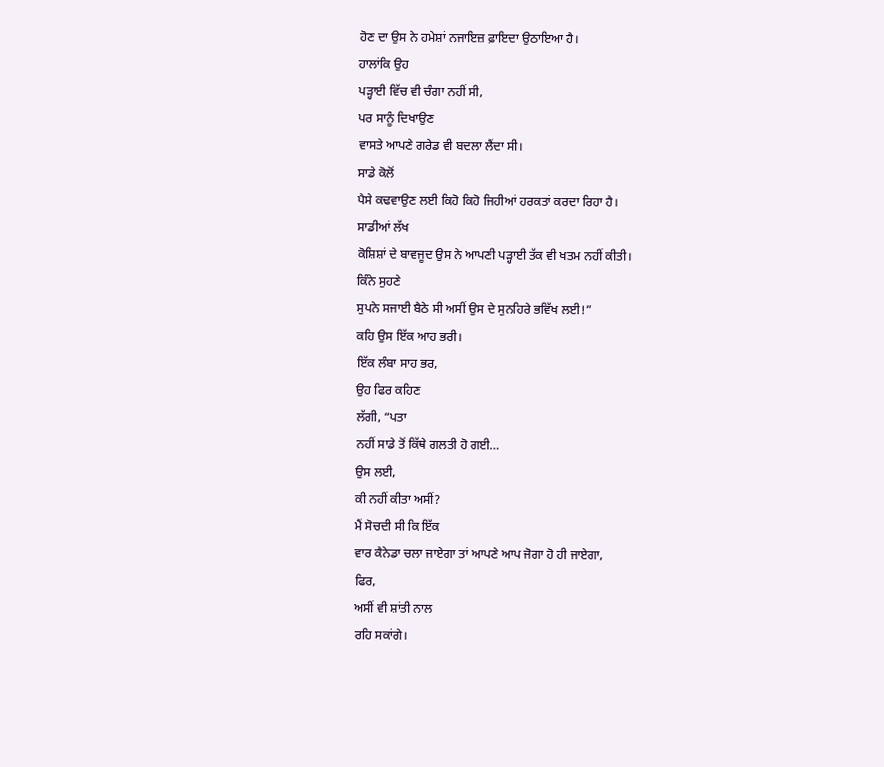ਹੋਣ ਦਾ ਉਸ ਨੇ ਹਮੇਸ਼ਾਂ ਨਜਾਇਜ਼ ਫ਼ਾਇਦਾ ਉਠਾਇਆ ਹੈ।
ਹਾਲਾਂਕਿ ਉਹ
ਪੜ੍ਹਾਈ ਵਿੱਚ ਵੀ ਚੰਗਾ ਨਹੀਂ ਸੀ,
ਪਰ ਸਾਨੂੰ ਦਿਖਾਉਣ
ਵਾਸਤੇ ਆਪਣੇ ਗਰੇਡ ਵੀ ਬਦਲਾ ਲੈਂਦਾ ਸੀ।
ਸਾਡੇ ਕੋਲੋਂ
ਪੈਸੇ ਕਢਵਾਉਣ ਲਈ ਕਿਹੋ ਕਿਹੋ ਜਿਹੀਆਂ ਹਰਕਤਾਂ ਕਰਦਾ ਰਿਹਾ ਹੈ।
ਸਾਡੀਆਂ ਲੱਖ
ਕੋਸ਼ਿਸ਼ਾਂ ਦੇ ਬਾਵਜੂਦ ਉਸ ਨੇ ਆਪਣੀ ਪੜ੍ਹਾਈ ਤੱਕ ਵੀ ਖਤਮ ਨਹੀਂ ਕੀਤੀ।
ਕਿੰਨੇ ਸੁਹਣੇ
ਸੁਪਨੇ ਸਜਾਈ ਬੈਠੇ ਸੀ ਅਸੀਂ ਉਸ ਦੇ ਸੁਨਹਿਰੇ ਭਵਿੱਖ ਲਈ!”
ਕਹਿ ਉਸ ਇੱਕ ਆਹ ਭਰੀ।
ਇੱਕ ਲੰਬਾ ਸਾਹ ਭਰ,
ਉਹ ਫਿਰ ਕਹਿਣ
ਲੱਗੀ, “ਪਤਾ
ਨਹੀਂ ਸਾਡੇ ਤੋਂ ਕਿੱਥੇ ਗਲਤੀ ਹੋ ਗਈ…
ਉਸ ਲਈ,
ਕੀ ਨਹੀਂ ਕੀਤਾ ਅਸੀਂ?
ਮੈਂ ਸੋਚਦੀ ਸੀ ਕਿ ਇੱਕ
ਵਾਰ ਕੈਨੇਡਾ ਚਲਾ ਜਾਏਗਾ ਤਾਂ ਆਪਣੇ ਆਪ ਜੋਗਾ ਹੋ ਹੀ ਜਾਏਗਾ,
ਫਿਰ,
ਅਸੀਂ ਵੀ ਸ਼ਾਂਤੀ ਨਾਲ
ਰਹਿ ਸਕਾਂਗੇ।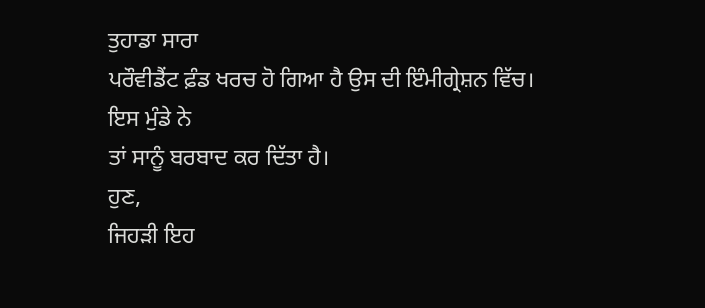ਤੁਹਾਡਾ ਸਾਰਾ
ਪਰੌਵੀਡੈਂਟ ਫ਼ੰਡ ਖਰਚ ਹੋ ਗਿਆ ਹੈ ਉਸ ਦੀ ਇੰਮੀਗ੍ਰੇਸ਼ਨ ਵਿੱਚ।
ਇਸ ਮੁੰਡੇ ਨੇ
ਤਾਂ ਸਾਨੂੰ ਬਰਬਾਦ ਕਰ ਦਿੱਤਾ ਹੈ।
ਹੁਣ,
ਜਿਹੜੀ ਇਹ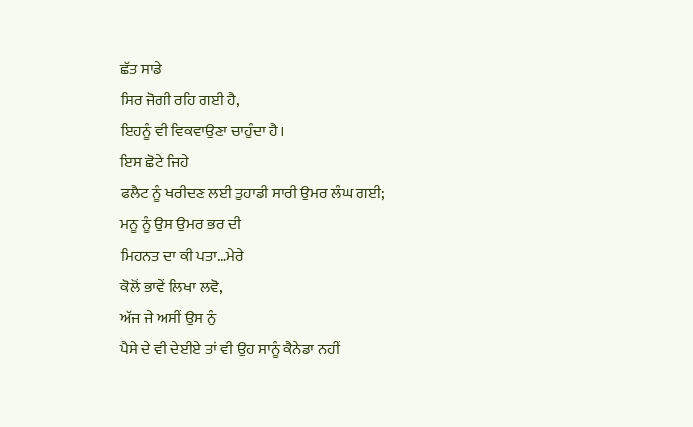ਛੱਤ ਸਾਡੇ
ਸਿਰ ਜੋਗੀ ਰਹਿ ਗਈ ਹੈ,
ਇਹਨੂੰ ਵੀ ਵਿਕਵਾਉਣਾ ਚਾਹੁੰਦਾ ਹੈ।
ਇਸ ਛੋਟੇ ਜਿਹੇ
ਫਲੈਟ ਨੂੰ ਖਰੀਦਣ ਲਈ ਤੁਹਾਡੀ ਸਾਰੀ ਉਮਰ ਲੰਘ ਗਈ;
ਮਨੂ ਨੂੰ ਉਸ ਉਮਰ ਭਰ ਦੀ
ਮਿਹਨਤ ਦਾ ਕੀ ਪਤਾ…ਮੇਰੇ
ਕੋਲੋਂ ਭਾਵੇਂ ਲਿਖਾ ਲਵੋ,
ਅੱਜ ਜੇ ਅਸੀਂ ਉਸ ਨੁੰ
ਪੈਸੇ ਦੇ ਵੀ ਦੇਈਏ ਤਾਂ ਵੀ ਉਹ ਸਾਨੂੰ ਕੈਨੇਡਾ ਨਹੀਂ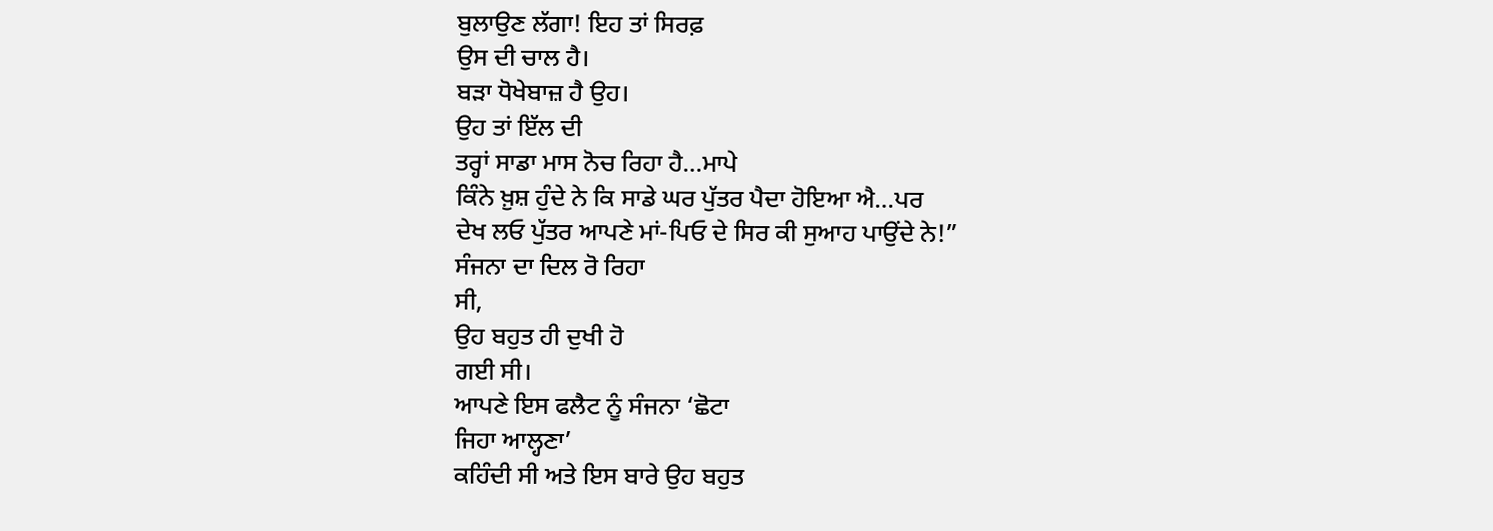ਬੁਲਾਉਣ ਲੱਗਾ! ਇਹ ਤਾਂ ਸਿਰਫ਼
ਉਸ ਦੀ ਚਾਲ ਹੈ।
ਬੜਾ ਧੋਖੇਬਾਜ਼ ਹੈ ਉਹ।
ਉਹ ਤਾਂ ਇੱਲ ਦੀ
ਤਰ੍ਹਾਂ ਸਾਡਾ ਮਾਸ ਨੋਚ ਰਿਹਾ ਹੈ…ਮਾਪੇ
ਕਿੰਨੇ ਖ਼ੁਸ਼ ਹੁੰਦੇ ਨੇ ਕਿ ਸਾਡੇ ਘਰ ਪੁੱਤਰ ਪੈਦਾ ਹੋਇਆ ਐ…ਪਰ
ਦੇਖ ਲਓ ਪੁੱਤਰ ਆਪਣੇ ਮਾਂ-ਪਿਓ ਦੇ ਸਿਰ ਕੀ ਸੁਆਹ ਪਾਉਂਦੇ ਨੇ!”
ਸੰਜਨਾ ਦਾ ਦਿਲ ਰੋ ਰਿਹਾ
ਸੀ,
ਉਹ ਬਹੁਤ ਹੀ ਦੁਖੀ ਹੋ
ਗਈ ਸੀ।
ਆਪਣੇ ਇਸ ਫਲੈਟ ਨੂੰ ਸੰਜਨਾ ‘ਛੋਟਾ
ਜਿਹਾ ਆਲ੍ਹਣਾ’
ਕਹਿੰਦੀ ਸੀ ਅਤੇ ਇਸ ਬਾਰੇ ਉਹ ਬਹੁਤ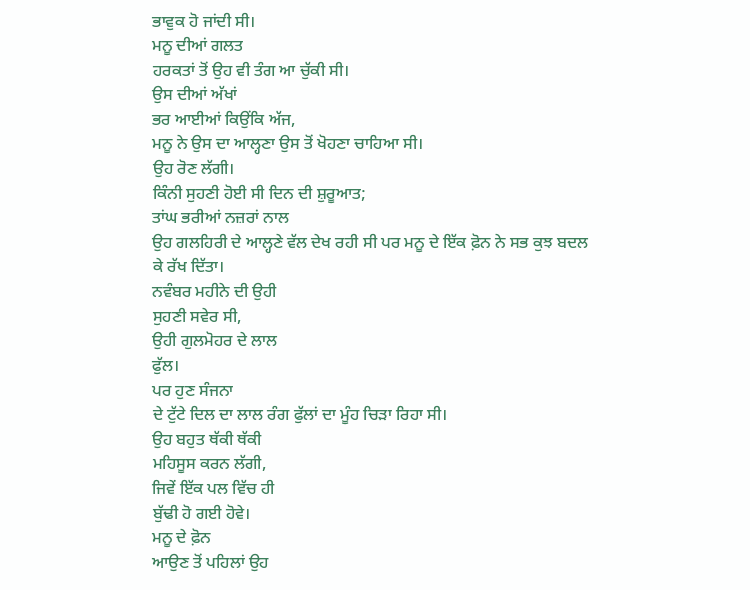ਭਾਵੁਕ ਹੋ ਜਾਂਦੀ ਸੀ।
ਮਨੂ ਦੀਆਂ ਗਲਤ
ਹਰਕਤਾਂ ਤੋਂ ਉਹ ਵੀ ਤੰਗ ਆ ਚੁੱਕੀ ਸੀ।
ਉਸ ਦੀਆਂ ਅੱਖਾਂ
ਭਰ ਆਈਆਂ ਕਿਉਂਕਿ ਅੱਜ,
ਮਨੂ ਨੇ ਉਸ ਦਾ ਆਲ੍ਹਣਾ ਉਸ ਤੋਂ ਖੋਹਣਾ ਚਾਹਿਆ ਸੀ।
ਉਹ ਰੋਣ ਲੱਗੀ।
ਕਿੰਨੀ ਸੁਹਣੀ ਹੋਈ ਸੀ ਦਿਨ ਦੀ ਸ਼ੁਰੂਆਤ;
ਤਾਂਘ ਭਰੀਆਂ ਨਜ਼ਰਾਂ ਨਾਲ
ਉਹ ਗਲਹਿਰੀ ਦੇ ਆਲ੍ਹਣੇ ਵੱਲ ਦੇਖ ਰਹੀ ਸੀ ਪਰ ਮਨੂ ਦੇ ਇੱਕ ਫ਼ੋਨ ਨੇ ਸਭ ਕੁਝ ਬਦਲ
ਕੇ ਰੱਖ ਦਿੱਤਾ।
ਨਵੰਬਰ ਮਹੀਨੇ ਦੀ ਉਹੀ
ਸੁਹਣੀ ਸਵੇਰ ਸੀ,
ਉਹੀ ਗੁਲਮੋਹਰ ਦੇ ਲਾਲ
ਫੁੱਲ।
ਪਰ ਹੁਣ ਸੰਜਨਾ
ਦੇ ਟੁੱਟੇ ਦਿਲ ਦਾ ਲਾਲ ਰੰਗ ਫੁੱਲਾਂ ਦਾ ਮੂੰਹ ਚਿੜਾ ਰਿਹਾ ਸੀ।
ਉਹ ਬਹੁਤ ਥੱਕੀ ਥੱਕੀ
ਮਹਿਸੂਸ ਕਰਨ ਲੱਗੀ,
ਜਿਵੇਂ ਇੱਕ ਪਲ ਵਿੱਚ ਹੀ
ਬੁੱਢੀ ਹੋ ਗਈ ਹੋਵੇ।
ਮਨੂ ਦੇ ਫ਼ੋਨ
ਆਉਣ ਤੋਂ ਪਹਿਲਾਂ ਉਹ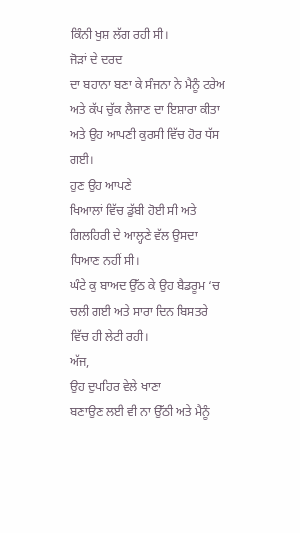ਕਿੰਨੀ ਖੁਸ਼ ਲੱਗ ਰਹੀ ਸੀ।
ਜੋੜਾਂ ਦੇ ਦਰਦ
ਦਾ ਬਹਾਨਾ ਬਣਾ ਕੇ ਸੰਜਨਾ ਨੇ ਮੈਨੂੰ ਟਰੇਅ ਅਤੇ ਕੱਪ ਚੁੱਕ ਲੈਜਾਣ ਦਾ ਇਸ਼ਾਰਾ ਕੀਤਾ
ਅਤੇ ਉਹ ਆਪਣੀ ਕੁਰਸੀ ਵਿੱਚ ਹੋਰ ਧੱਸ ਗਈ।
ਹੁਣ ਉਹ ਆਪਣੇ
ਖਿਆਲਾਂ ਵਿੱਚ ਡੁੱਬੀ ਹੋਈ ਸੀ ਅਤੇ ਗਿਲਹਿਰੀ ਦੇ ਆਲ੍ਹਣੇ ਵੱਲ ਉਸਦਾ ਧਿਆਣ ਨਹੀਂ ਸੀ।
ਘੰਟੇ ਕੁ ਬਾਅਦ ਉੱਠ ਕੇ ਉਹ ਬੈਡਰੂਮ ‘ਚ
ਚਲੀ ਗਈ ਅਤੇ ਸਾਰਾ ਦਿਨ ਬਿਸਤਰੇ ਵਿੱਚ ਹੀ ਲੇਟੀ ਰਹੀ।
ਅੱਜ,
ਉਹ ਦੁਪਹਿਰ ਵੇਲੇ ਖਾਣਾ
ਬਣਾਉਣ ਲਈ ਵੀ ਨਾ ਉੱਠੀ ਅਤੇ ਮੈਨੂੰ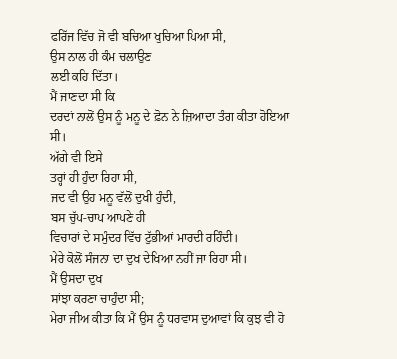ਫਰਿੱਜ ਵਿੱਚ ਜੋ ਵੀ ਬਚਿਆ ਖੁਚਿਆ ਪਿਆ ਸੀ,
ਉਸ ਨਾਲ ਹੀ ਕੰਮ ਚਲਾਉਣ
ਲਈ ਕਹਿ ਦਿੱਤਾ।
ਮੈਂ ਜਾਣਦਾ ਸੀ ਕਿ
ਦਰਦਾਂ ਨਾਲੋਂ ਉਸ ਨੂੰ ਮਨੂ ਦੇ ਫ਼ੋਨ ਨੇ ਜ਼ਿਆਦਾ ਤੰਗ ਕੀਤਾ ਹੋਇਆ ਸੀ।
ਅੱਗੇ ਵੀ ਇਸੇ
ਤਰ੍ਹਾਂ ਹੀ ਹੁੰਦਾ ਰਿਹਾ ਸੀ,
ਜਦ ਵੀ ਉਹ ਮਨੂ ਵੱਲੋਂ ਦੁਖੀ ਹੁੰਦੀ,
ਬਸ ਚੁੱਪ-ਚਾਪ ਆਪਣੇ ਹੀ
ਵਿਚਾਰਾਂ ਦੇ ਸਮੁੰਦਰ ਵਿੱਚ ਟੁੱਭੀਆਂ ਮਾਰਦੀ ਰਹਿੰਦੀ।
ਮੇਰੇ ਕੋਲੋਂ ਸੰਜਨਾ ਦਾ ਦੁਖ ਦੇਖਿਆ ਨਹੀਂ ਜਾ ਰਿਹਾ ਸੀ।
ਮੈਂ ਉਸਦਾ ਦੁਖ
ਸਾਂਝਾ ਕਰਣਾ ਚਾਹੁੰਦਾ ਸੀ;
ਮੇਰਾ ਜੀਅ ਕੀਤਾ ਕਿ ਮੈਂ ਉਸ ਨੂੰ ਧਰਵਾਸ ਦੁਆਵਾਂ ਕਿ ਕੁਝ ਵੀ ਹੋ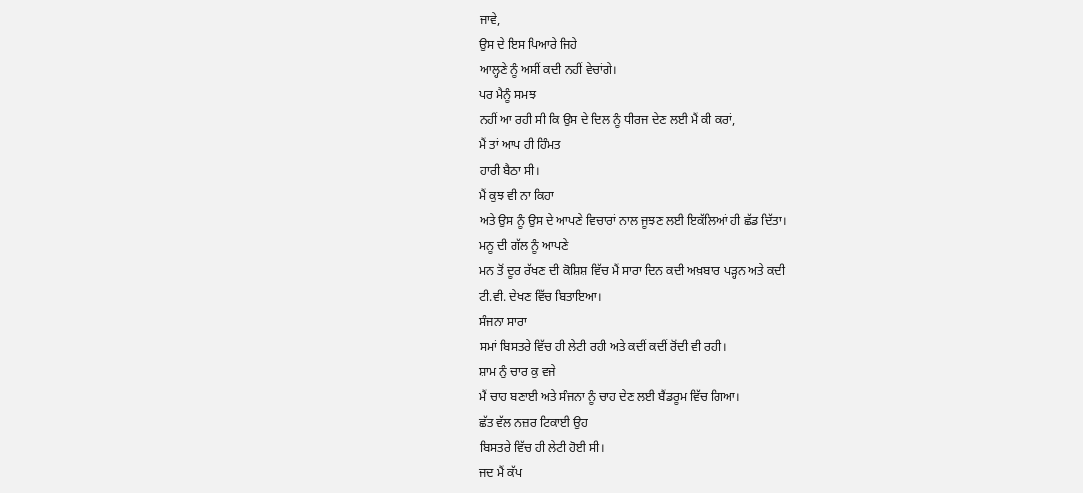ਜਾਵੇ,
ਉਸ ਦੇ ਇਸ ਪਿਆਰੇ ਜਿਹੇ
ਆਲ੍ਹਣੇ ਨੂੰ ਅਸੀਂ ਕਦੀ ਨਹੀਂ ਵੇਚਾਂਗੇ।
ਪਰ ਮੈਨੂੰ ਸਮਝ
ਨਹੀਂ ਆ ਰਹੀ ਸੀ ਕਿ ਉਸ ਦੇ ਦਿਲ ਨੂੰ ਧੀਰਜ ਦੇਣ ਲਈ ਮੈਂ ਕੀ ਕਰਾਂ,
ਮੈਂ ਤਾਂ ਆਪ ਹੀ ਹਿੰਮਤ
ਹਾਰੀ ਬੈਠਾ ਸੀ।
ਮੈਂ ਕੁਝ ਵੀ ਨਾ ਕਿਹਾ
ਅਤੇ ਉਸ ਨੂੰ ਉਸ ਦੇ ਆਪਣੇ ਵਿਚਾਰਾਂ ਨਾਲ ਜੂਝਣ ਲਈ ਇਕੱਲਿਆਂ ਹੀ ਛੱਡ ਦਿੱਤਾ।
ਮਨੂ ਦੀ ਗੱਲ ਨੂੰ ਆਪਣੇ
ਮਨ ਤੋਂ ਦੂਰ ਰੱਖਣ ਦੀ ਕੋਸ਼ਿਸ਼ ਵਿੱਚ ਮੈਂ ਸਾਰਾ ਦਿਨ ਕਦੀ ਅਖ਼ਬਾਰ ਪੜ੍ਹਨ ਅਤੇ ਕਦੀ
ਟੀ.ਵੀ. ਦੇਖਣ ਵਿੱਚ ਬਿਤਾਇਆ।
ਸੰਜਨਾ ਸਾਰਾ
ਸਮਾਂ ਬਿਸਤਰੇ ਵਿੱਚ ਹੀ ਲੇਟੀ ਰਹੀ ਅਤੇ ਕਦੀਂ ਕਦੀਂ ਰੋਂਦੀ ਵੀ ਰਹੀ।
ਸ਼ਾਮ ਨੁੰ ਚਾਰ ਕੁ ਵਜੇ
ਮੈਂ ਚਾਹ ਬਣਾਈ ਅਤੇ ਸੰਜਨਾ ਨੂੰ ਚਾਹ ਦੇਣ ਲਈ ਬੈਂਡਰੂਮ ਵਿੱਚ ਗਿਆ।
ਛੱਤ ਵੱਲ ਨਜ਼ਰ ਟਿਕਾਈ ਉਹ
ਬਿਸਤਰੇ ਵਿੱਚ ਹੀ ਲੇਟੀ ਹੋਈ ਸੀ।
ਜਦ ਮੈਂ ਕੱਪ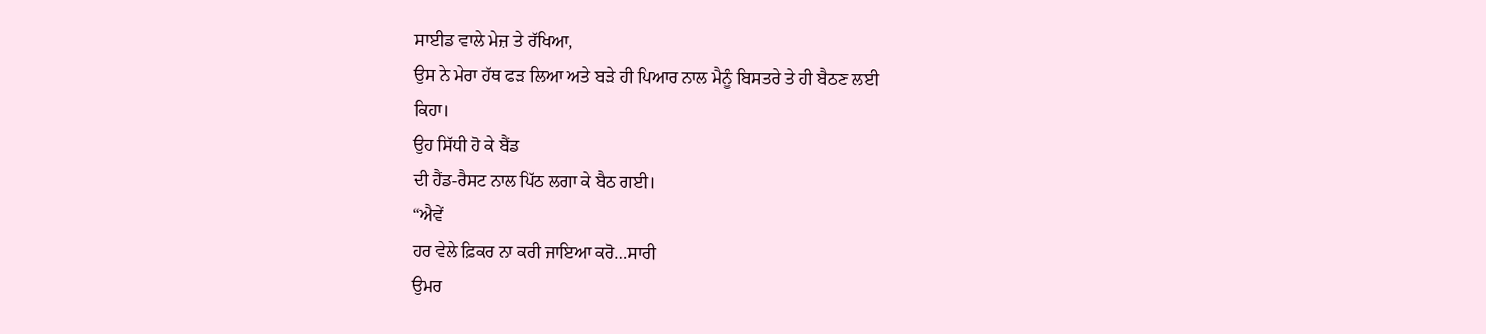ਸਾਈਡ ਵਾਲੇ ਮੇਜ਼ ਤੇ ਰੱਖਿਆ,
ਉਸ ਨੇ ਮੇਰਾ ਹੱਥ ਫੜ ਲਿਆ ਅਤੇ ਬੜੇ ਹੀ ਪਿਆਰ ਨਾਲ ਮੈਨੂੰ ਬਿਸਤਰੇ ਤੇ ਹੀ ਬੈਠਣ ਲਈ
ਕਿਹਾ।
ਉਹ ਸਿੱਧੀ ਹੋ ਕੇ ਬੈਂਡ
ਦੀ ਹੈਂਡ-ਰੈਸਟ ਨਾਲ ਪਿੱਠ ਲਗਾ ਕੇ ਬੈਠ ਗਈ।
“ਐਵੇਂ
ਹਰ ਵੇਲੇ ਫ਼ਿਕਰ ਨਾ ਕਰੀ ਜਾਇਆ ਕਰੋ…ਸਾਰੀ
ਉਮਰ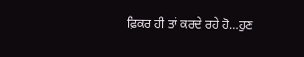ਫ਼ਿਕਰ ਹੀ ਤਾਂ ਕਰਦੇ ਰਹੇ ਹੋ…ਹੁਣ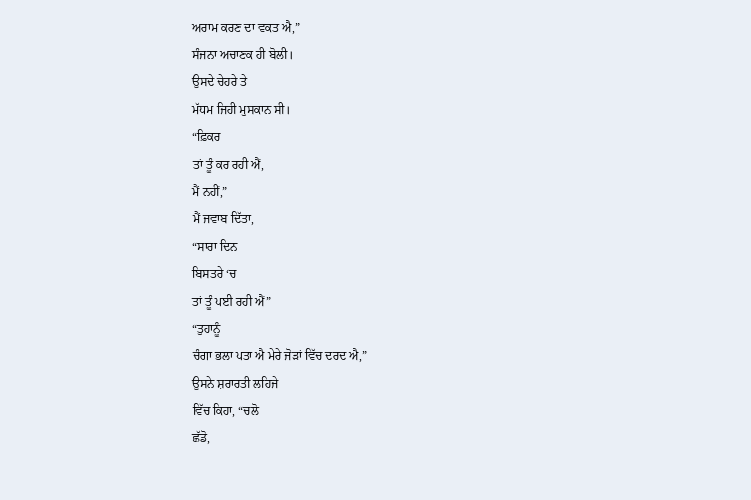ਅਰਾਮ ਕਰਣ ਦਾ ਵਕਤ ਐ,”
ਸੰਜਨਾ ਅਚਾਣਕ ਹੀ ਬੋਲੀ।
ਉਸਦੇ ਚੇਹਰੇ ਤੇ
ਮੱਧਮ ਜਿਹੀ ਮੁਸਕਾਨ ਸੀ।
“ਫ਼ਿਕਰ
ਤਾਂ ਤੂੰ ਕਰ ਰਹੀ ਐਂ,
ਮੈਂ ਨਹੀਂ,”
ਮੈਂ ਜਵਾਬ ਦਿੱਤਾ,
“ਸਾਰਾ ਦਿਨ
ਬਿਸਤਰੇ ‘ਚ
ਤਾਂ ਤੂੰ ਪਈ ਰਹੀ ਐਂ”
“ਤੁਹਾਨੂੰ
ਚੰਗਾ ਭਲਾ ਪਤਾ ਐ ਮੇਰੇ ਜੋੜਾਂ ਵਿੱਚ ਦਰਦ ਐ,”
ਉਸਨੇ ਸ਼ਰਾਰਤੀ ਲਹਿਜੇ
ਵਿੱਚ ਕਿਹਾ, “ਚਲੋ
ਛੱਡੋ,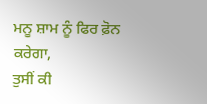ਮਨੂ ਸ਼ਾਮ ਨੂੰ ਫਿਰ ਫ਼ੋਨ
ਕਰੇਗਾ,
ਤੁਸੀਂ ਕੀ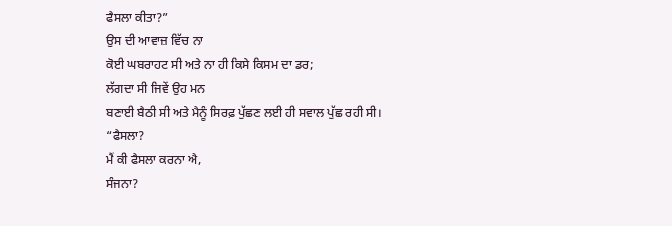ਫੈਸਲਾ ਕੀਤਾ?”
ਉਸ ਦੀ ਆਵਾਜ਼ ਵਿੱਚ ਨਾ
ਕੋਈ ਘਬਰਾਹਟ ਸੀ ਅਤੇ ਨਾ ਹੀ ਕਿਸੇ ਕਿਸਮ ਦਾ ਡਰ;
ਲੱਗਦਾ ਸੀ ਜਿਵੇਂ ਉਹ ਮਨ
ਬਣਾਈ ਬੈਠੀ ਸੀ ਅਤੇ ਮੈਨੂੰ ਸਿਰਫ਼ ਪੁੱਛਣ ਲਈ ਹੀ ਸਵਾਲ ਪੁੱਛ ਰਹੀ ਸੀ।
“ਫੈਸਲਾ?
ਮੈਂ ਕੀ ਫੈਸਲਾ ਕਰਨਾ ਐ,
ਸੰਜਨਾ?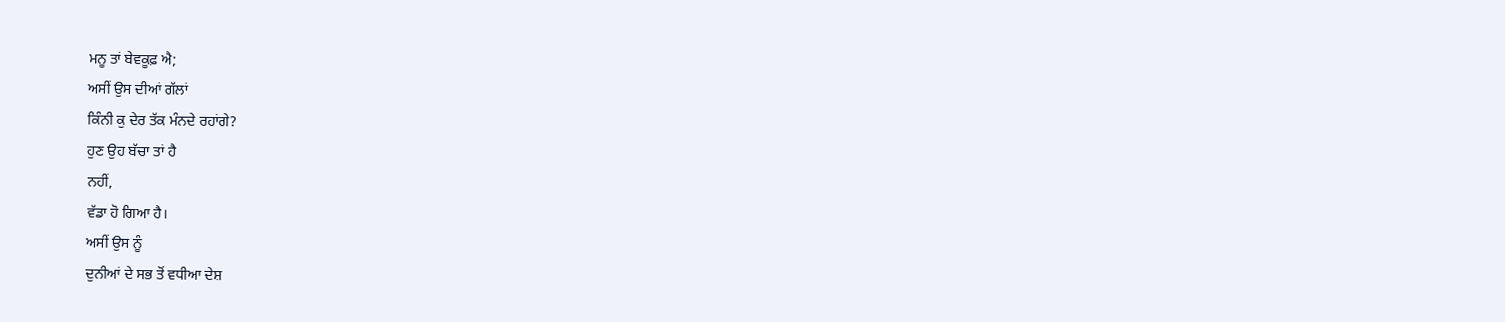ਮਨੂ ਤਾਂ ਬੇਵਕੂਫ਼ ਐ;
ਅਸੀਂ ਉਸ ਦੀਆਂ ਗੱਲਾਂ
ਕਿੰਨੀ ਕੁ ਦੇਰ ਤੱਕ ਮੰਨਦੇ ਰਹਾਂਗੇ?
ਹੁਣ ਉਹ ਬੱਚਾ ਤਾਂ ਹੈ
ਨਹੀਂ,
ਵੱਡਾ ਹੋ ਗਿਆ ਹੈ।
ਅਸੀਂ ਉਸ ਨੂੰ
ਦੁਨੀਆਂ ਦੇ ਸਭ ਤੋਂ ਵਧੀਆ ਦੇਸ਼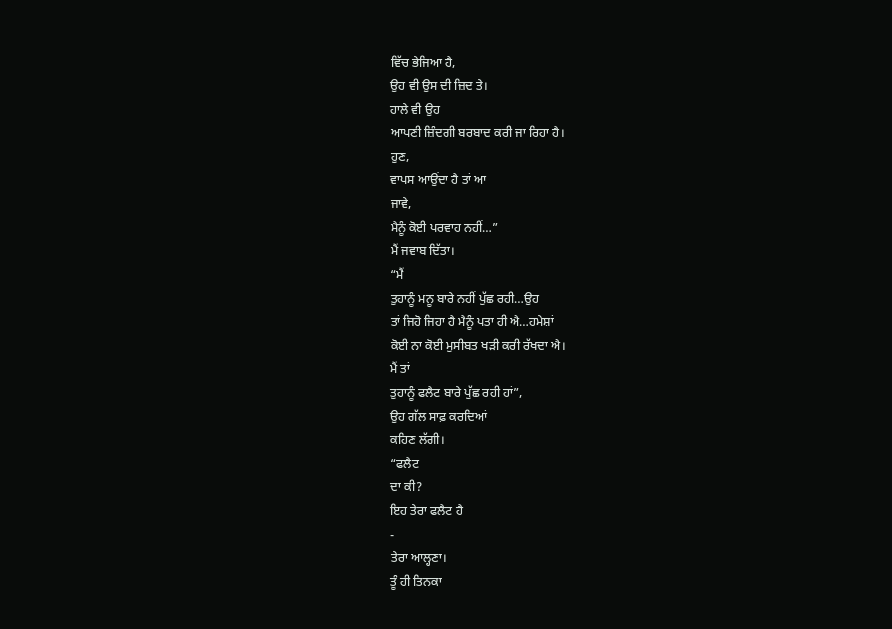ਵਿੱਚ ਭੇਜਿਆ ਹੈ,
ਉਹ ਵੀ ਉਸ ਦੀ ਜ਼ਿਦ ਤੇ।
ਹਾਲੇ ਵੀ ਉਹ
ਆਪਣੀ ਜ਼ਿੰਦਗੀ ਬਰਬਾਦ ਕਰੀ ਜਾ ਰਿਹਾ ਹੈ।
ਹੁਣ,
ਵਾਪਸ ਆਉਂਦਾ ਹੈ ਤਾਂ ਆ
ਜਾਵੇ,
ਮੈਨੂੰ ਕੋਈ ਪਰਵਾਹ ਨਹੀਂ…”
ਮੈਂ ਜਵਾਬ ਦਿੱਤਾ।
“ਮੈਂ
ਤੁਹਾਨੂੰ ਮਨੂ ਬਾਰੇ ਨਹੀਂ ਪੁੱਛ ਰਹੀ…ਉਹ
ਤਾਂ ਜਿਹੋ ਜਿਹਾ ਹੈ ਮੈਨੂੰ ਪਤਾ ਹੀ ਐ…ਹਮੇਸ਼ਾਂ
ਕੋਈ ਨਾ ਕੋਈ ਮੁਸੀਬਤ ਖੜੀ ਕਰੀ ਰੱਖਦਾ ਐ।
ਮੈਂ ਤਾਂ
ਤੁਹਾਨੂੰ ਫਲੈਟ ਬਾਰੇ ਪੁੱਛ ਰਹੀ ਹਾਂ”,
ਉਹ ਗੱਲ ਸਾਫ਼ ਕਰਦਿਆਂ
ਕਹਿਣ ਲੱਗੀ।
“ਫਲੈਟ
ਦਾ ਕੀ?
ਇਹ ਤੇਰਾ ਫਲੈਟ ਹੈ
‐
ਤੇਰਾ ਆਲ੍ਹਣਾ।
ਤੂੰ ਹੀ ਤਿਨਕਾ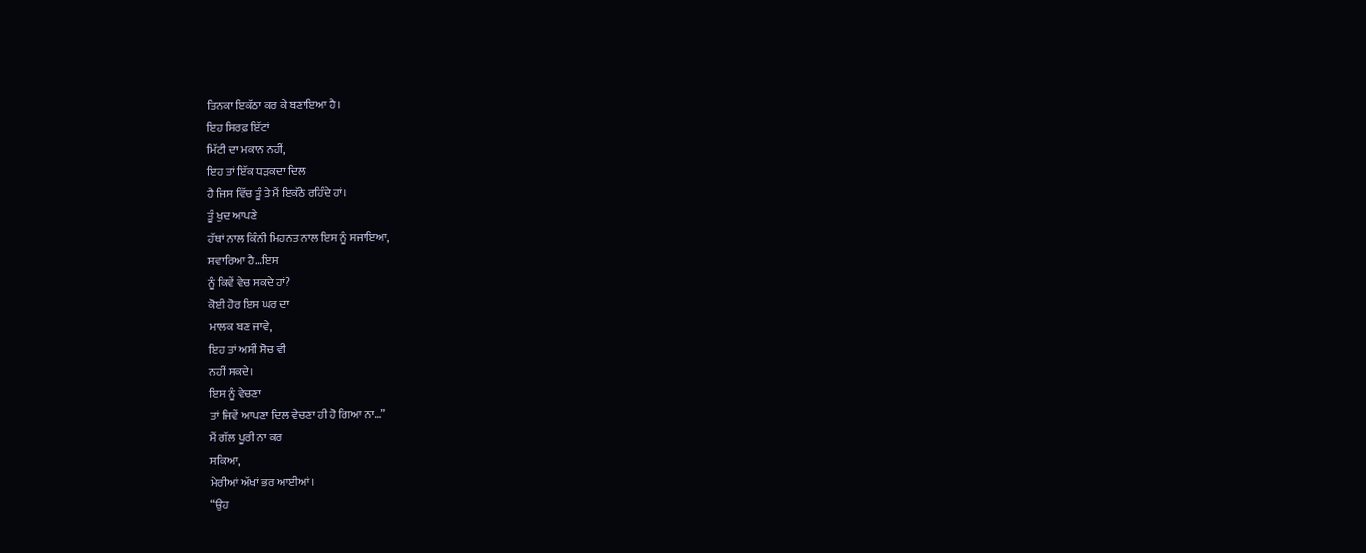ਤਿਨਕਾ ਇਕੱਠਾ ਕਰ ਕੇ ਬਣਾਇਆ ਹੈ।
ਇਹ ਸਿਰਫ਼ ਇੱਟਾਂ
ਮਿੱਟੀ ਦਾ ਮਕਾਨ ਨਹੀਂ,
ਇਹ ਤਾਂ ਇੱਕ ਧੜਕਦਾ ਦਿਲ
ਹੈ ਜਿਸ ਵਿੱਚ ਤੂੰ ਤੇ ਮੈਂ ਇਕੱਠੇ ਰਹਿੰਦੇ ਹਾਂ।
ਤੂੰ ਖੁਦ ਆਪਣੇ
ਹੱਥਾਂ ਨਾਲ ਕਿੰਨੀ ਮਿਹਨਤ ਨਾਲ ਇਸ ਨੂੰ ਸਜਾਇਆ,
ਸਵਾਰਿਆ ਹੈ…ਇਸ
ਨੂੰ ਕਿਵੇਂ ਵੇਚ ਸਕਦੇ ਹਾਂ?
ਕੋਈ ਹੋਰ ਇਸ ਘਰ ਦਾ
ਮਾਲਕ ਬਣ ਜਾਵੇ,
ਇਹ ਤਾਂ ਅਸੀਂ ਸੋਚ ਵੀ
ਨਹੀਂ ਸਕਦੇ।
ਇਸ ਨੂੰ ਵੇਚਣਾ
ਤਾਂ ਜਿਵੇਂ ਆਪਣਾ ਦਿਲ ਵੇਚਣਾ ਹੀ ਹੋ ਗਿਆ ਨਾ…”
ਮੈਂ ਗੱਲ ਪੂਰੀ ਨਾ ਕਰ
ਸਕਿਆ,
ਮੇਰੀਆਂ ਅੱਖਾਂ ਭਰ ਆਈਆਂ।
“ਉਹ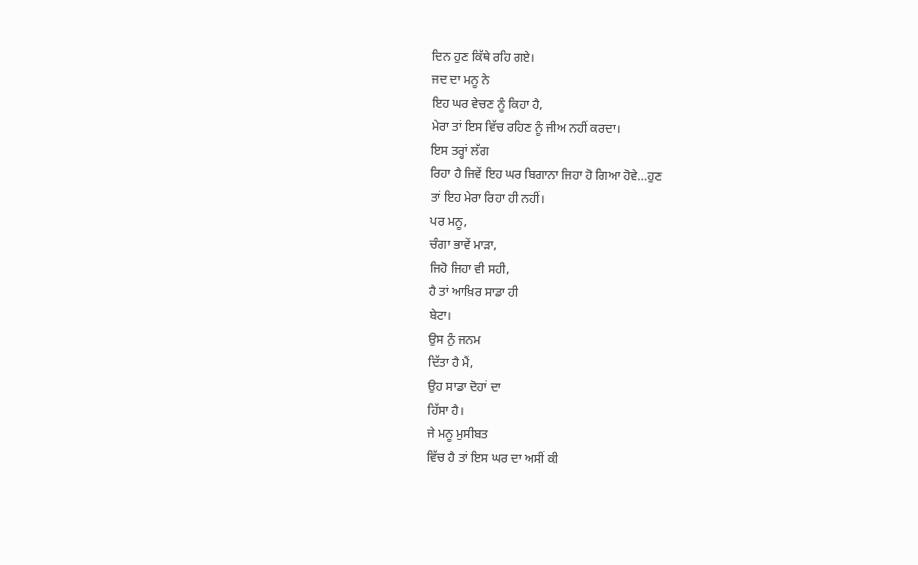ਦਿਨ ਹੁਣ ਕਿੱਥੇ ਰਹਿ ਗਏ।
ਜਦ ਦਾ ਮਨੂ ਨੇ
ਇਹ ਘਰ ਵੇਚਣ ਨੂੰ ਕਿਹਾ ਹੈ,
ਮੇਰਾ ਤਾਂ ਇਸ ਵਿੱਚ ਰਹਿਣ ਨੂੰ ਜੀਅ ਨਹੀਂ ਕਰਦਾ।
ਇਸ ਤਰ੍ਹਾਂ ਲੱਗ
ਰਿਹਾ ਹੈ ਜਿਵੇਂ ਇਹ ਘਰ ਬਿਗਾਨਾ ਜਿਹਾ ਹੋ ਗਿਆ ਹੋਵੇ…ਹੁਣ
ਤਾਂ ਇਹ ਮੇਰਾ ਰਿਹਾ ਹੀ ਨਹੀਂ।
ਪਰ ਮਨੂ,
ਚੰਗਾ ਭਾਵੇਂ ਮਾੜਾ,
ਜਿਹੋ ਜਿਹਾ ਵੀ ਸਹੀ,
ਹੈ ਤਾਂ ਆਖ਼ਿਰ ਸਾਡਾ ਹੀ
ਬੇਟਾ।
ਉਸ ਨੁੰ ਜਨਮ
ਦਿੱਤਾ ਹੈ ਮੈਂ,
ਉਹ ਸਾਡਾ ਦੋਹਾਂ ਦਾ
ਹਿੱਸਾ ਹੈ।
ਜੇ ਮਨੂ ਮੁਸੀਬਤ
ਵਿੱਚ ਹੈ ਤਾਂ ਇਸ ਘਰ ਦਾ ਅਸੀਂ ਕੀ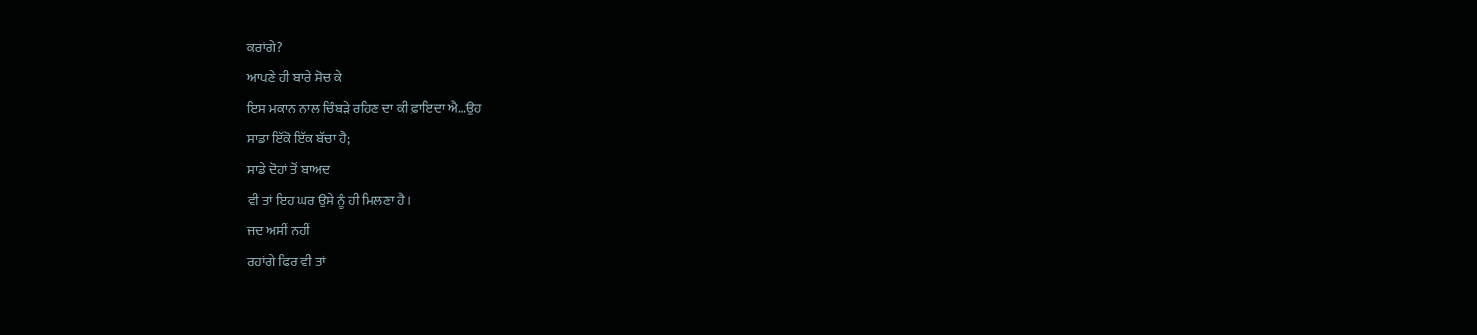ਕਰਾਂਗੇ?
ਆਪਣੇ ਹੀ ਬਾਰੇ ਸੋਚ ਕੇ
ਇਸ ਮਕਾਨ ਨਾਲ ਚਿੰਬੜੇ ਰਹਿਣ ਦਾ ਕੀ ਫ਼ਾਇਦਾ ਐ…ਉਹ
ਸਾਡਾ ਇੱਕੋ ਇੱਕ ਬੱਚਾ ਹੈ;
ਸਾਡੇ ਦੋਹਾਂ ਤੋਂ ਬਾਅਦ
ਵੀ ਤਾਂ ਇਹ ਘਰ ਉਸੇ ਨੂੰ ਹੀ ਮਿਲਣਾ ਹੈ।
ਜਦ ਅਸੀਂ ਨਹੀਂ
ਰਹਾਂਗੇ ਫਿਰ ਵੀ ਤਾਂ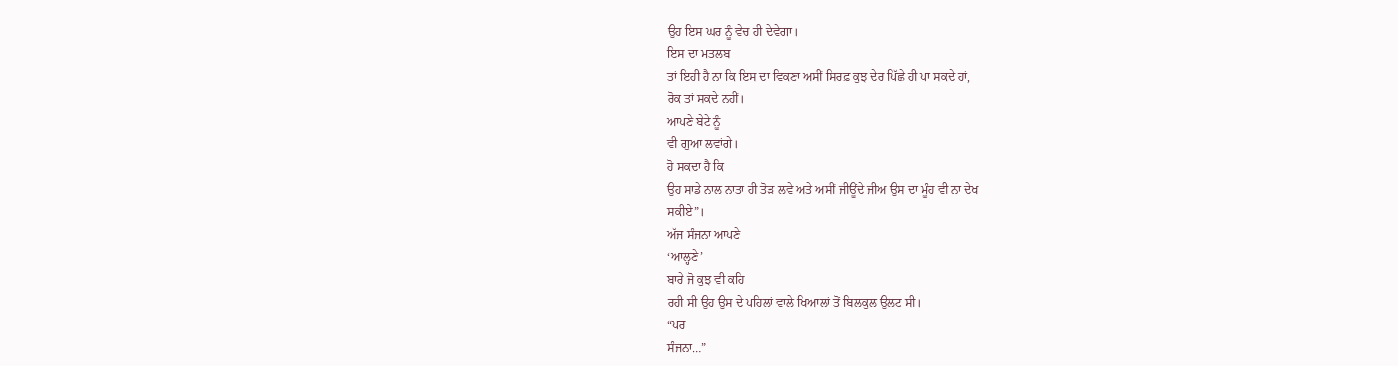ਉਹ ਇਸ ਘਰ ਨੂੰ ਵੇਚ ਹੀ ਦੇਵੇਗਾ।
ਇਸ ਦਾ ਮਤਲਬ
ਤਾਂ ਇਹੀ ਹੈ ਨਾ ਕਿ ਇਸ ਦਾ ਵਿਕਣਾ ਅਸੀਂ ਸਿਰਫ਼ ਕੁਝ ਦੇਰ ਪਿੱਛੇ ਹੀ ਪਾ ਸਕਦੇ ਹਾਂ,
ਰੋਕ ਤਾਂ ਸਕਦੇ ਨਹੀਂ।
ਆਪਣੇ ਬੇਟੇ ਨੂੰ
ਵੀ ਗੁਆ ਲਵਾਂਗੇ।
ਹੋ ਸਕਦਾ ਹੈ ਕਿ
ਉਹ ਸਾਡੇ ਨਾਲ ਨਾਤਾ ਹੀ ਤੋੜ ਲਵੇ ਅਤੇ ਅਸੀਂ ਜੀਊਂਦੇ ਜੀਅ ਉਸ ਦਾ ਮੂੰਹ ਵੀ ਨਾ ਦੇਖ
ਸਕੀਏ”।
ਅੱਜ ਸੰਜਨਾ ਆਪਣੇ
‘ਆਲ੍ਹਣੇ’
ਬਾਰੇ ਜੋ ਕੁਝ ਵੀ ਕਹਿ
ਰਹੀ ਸੀ ਉਹ ਉਸ ਦੇ ਪਹਿਲਾਂ ਵਾਲੇ ਖਿਆਲਾਂ ਤੋਂ ਬਿਲਕੁਲ ਉਲਟ ਸੀ।
“ਪਰ
ਸੰਜਨਾ…”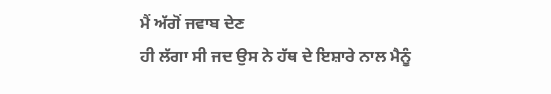ਮੈਂ ਅੱਗੋਂ ਜਵਾਬ ਦੇਣ
ਹੀ ਲੱਗਾ ਸੀ ਜਦ ਉਸ ਨੇ ਹੱਥ ਦੇ ਇਸ਼ਾਰੇ ਨਾਲ ਮੈਨੂੰ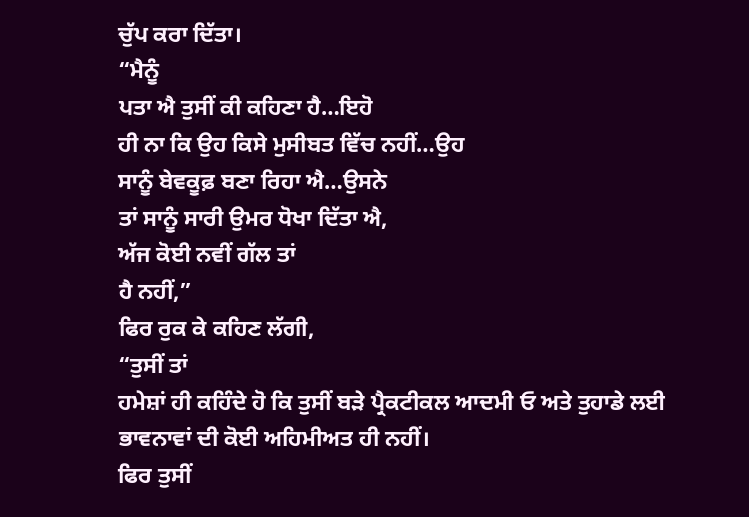ਚੁੱਪ ਕਰਾ ਦਿੱਤਾ।
“ਮੈਨੂੰ
ਪਤਾ ਐ ਤੁਸੀਂ ਕੀ ਕਹਿਣਾ ਹੈ…ਇਹੋ
ਹੀ ਨਾ ਕਿ ਉਹ ਕਿਸੇ ਮੁਸੀਬਤ ਵਿੱਚ ਨਹੀਂ…ਉਹ
ਸਾਨੂੰ ਬੇਵਕੂਫ਼ ਬਣਾ ਰਿਹਾ ਐ…ਉਸਨੇ
ਤਾਂ ਸਾਨੂੰ ਸਾਰੀ ਉਮਰ ਧੋਖਾ ਦਿੱਤਾ ਐ,
ਅੱਜ ਕੋਈ ਨਵੀਂ ਗੱਲ ਤਾਂ
ਹੈ ਨਹੀਂ,”
ਫਿਰ ਰੁਕ ਕੇ ਕਹਿਣ ਲੱਗੀ,
“ਤੁਸੀਂ ਤਾਂ
ਹਮੇਸ਼ਾਂ ਹੀ ਕਹਿੰਦੇ ਹੋ ਕਿ ਤੁਸੀਂ ਬੜੇ ਪ੍ਰੈਕਟੀਕਲ ਆਦਮੀ ਓ ਅਤੇ ਤੁਹਾਡੇ ਲਈ
ਭਾਵਨਾਵਾਂ ਦੀ ਕੋਈ ਅਹਿਮੀਅਤ ਹੀ ਨਹੀਂ।
ਫਿਰ ਤੁਸੀਂ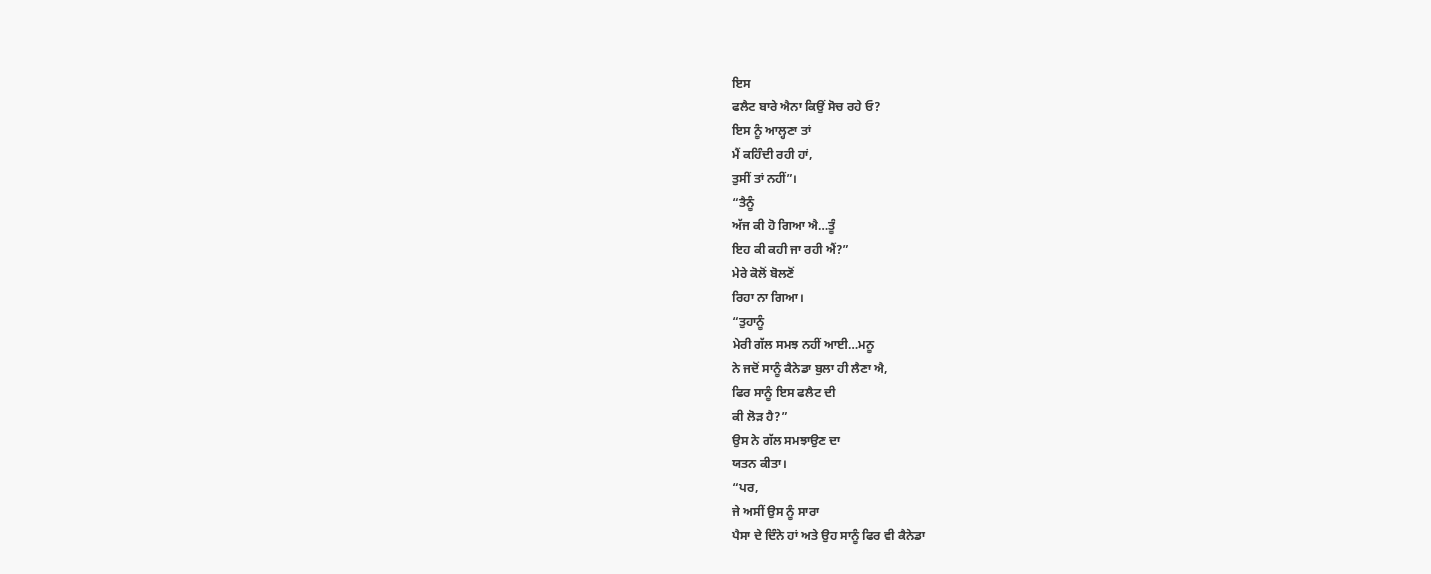ਇਸ
ਫਲੈਟ ਬਾਰੇ ਐਨਾ ਕਿਉਂ ਸੋਚ ਰਹੇ ਓ?
ਇਸ ਨੂੰ ਆਲ੍ਹਣਾ ਤਾਂ
ਮੈਂ ਕਹਿੰਦੀ ਰਹੀ ਹਾਂ,
ਤੁਸੀਂ ਤਾਂ ਨਹੀਂ”।
“ਤੈਨੂੰ
ਅੱਜ ਕੀ ਹੋ ਗਿਆ ਐ…ਤੂੰ
ਇਹ ਕੀ ਕਹੀ ਜਾ ਰਹੀ ਐਂ?”
ਮੇਰੇ ਕੋਲੋਂ ਬੋਲਣੋਂ
ਰਿਹਾ ਨਾ ਗਿਆ।
“ਤੁਹਾਨੂੰ
ਮੇਰੀ ਗੱਲ ਸਮਝ ਨਹੀਂ ਆਈ…ਮਨੂ
ਨੇ ਜਦੋਂ ਸਾਨੂੰ ਕੈਨੇਡਾ ਬੁਲਾ ਹੀ ਲੈਣਾ ਐ,
ਫਿਰ ਸਾਨੂੰ ਇਸ ਫਲੈਟ ਦੀ
ਕੀ ਲੋੜ ਹੈ?”
ਉਸ ਨੇ ਗੱਲ ਸਮਝਾਉਣ ਦਾ
ਯਤਨ ਕੀਤਾ।
“ਪਰ,
ਜੇ ਅਸੀਂ ਉਸ ਨੂੰ ਸਾਰਾ
ਪੈਸਾ ਦੇ ਦਿੰਨੇ ਹਾਂ ਅਤੇ ਉਹ ਸਾਨੂੰ ਫਿਰ ਵੀ ਕੈਨੇਡਾ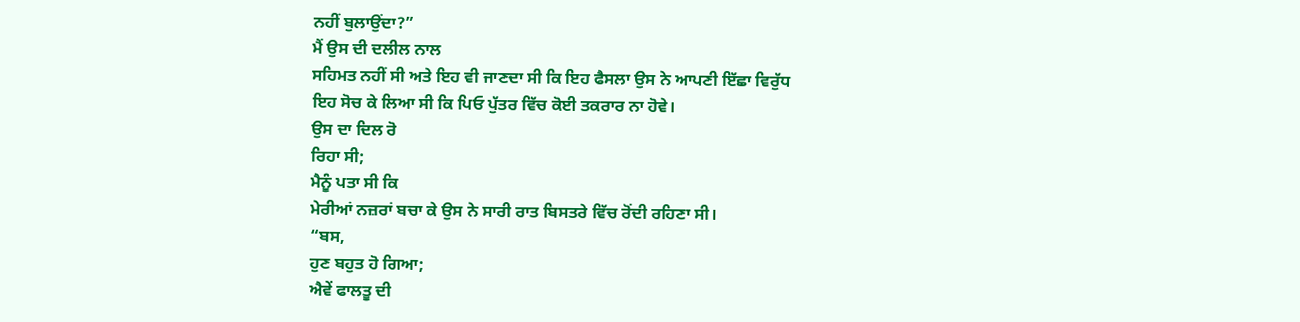ਨਹੀਂ ਬੁਲਾਉਂਦਾ?”
ਮੈਂ ਉਸ ਦੀ ਦਲੀਲ ਨਾਲ
ਸਹਿਮਤ ਨਹੀਂ ਸੀ ਅਤੇ ਇਹ ਵੀ ਜਾਣਦਾ ਸੀ ਕਿ ਇਹ ਫੈਸਲਾ ਉਸ ਨੇ ਆਪਣੀ ਇੱਛਾ ਵਿਰੁੱਧ
ਇਹ ਸੋਚ ਕੇ ਲਿਆ ਸੀ ਕਿ ਪਿਓ ਪੁੱਤਰ ਵਿੱਚ ਕੋਈ ਤਕਰਾਰ ਨਾ ਹੋਵੇ।
ਉਸ ਦਾ ਦਿਲ ਰੋ
ਰਿਹਾ ਸੀ;
ਮੈਨੂੰ ਪਤਾ ਸੀ ਕਿ
ਮੇਰੀਆਂ ਨਜ਼ਰਾਂ ਬਚਾ ਕੇ ਉਸ ਨੇ ਸਾਰੀ ਰਾਤ ਬਿਸਤਰੇ ਵਿੱਚ ਰੋਂਦੀ ਰਹਿਣਾ ਸੀ।
“ਬਸ,
ਹੁਣ ਬਹੁਤ ਹੋ ਗਿਆ;
ਐਵੇਂ ਫਾਲਤੂ ਦੀ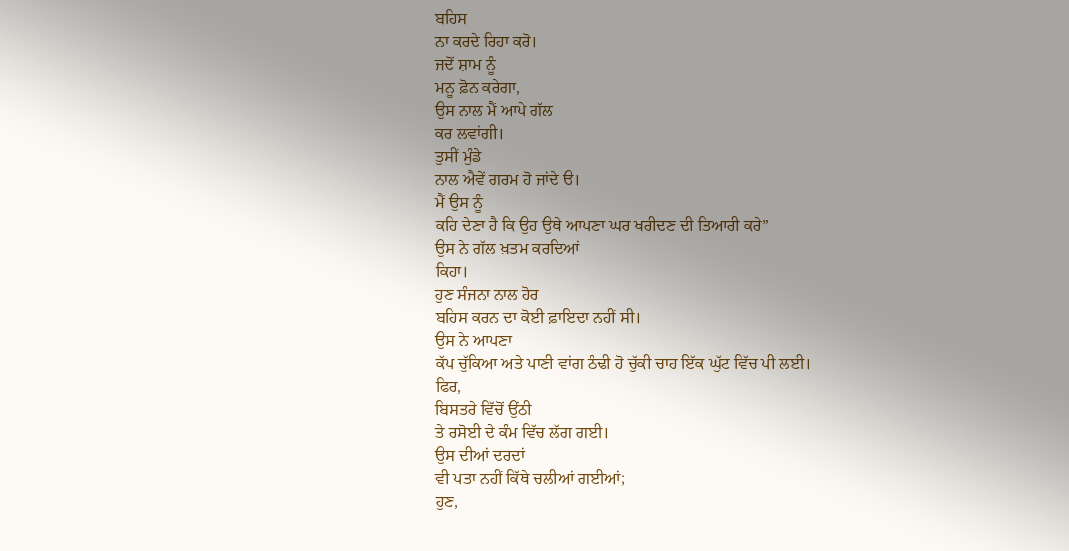ਬਹਿਸ
ਨਾ ਕਰਦੇ ਰਿਹਾ ਕਰੋ।
ਜਦੋਂ ਸ਼ਾਮ ਨੂੰ
ਮਨੂ ਫ਼ੋਨ ਕਰੇਗਾ,
ਉਸ ਨਾਲ ਮੈਂ ਆਪੇ ਗੱਲ
ਕਰ ਲਵਾਂਗੀ।
ਤੁਸੀਂ ਮੁੰਡੇ
ਨਾਲ ਐਵੇਂ ਗਰਮ ਹੋ ਜਾਂਦੇ ੳ।
ਮੈਂ ਉਸ ਨੂੰ
ਕਹਿ ਦੇਣਾ ਹੈ ਕਿ ਉਹ ਉਥੇ ਆਪਣਾ ਘਰ ਖਰੀਦਣ ਦੀ ਤਿਆਰੀ ਕਰੇ”
ਉਸ ਨੇ ਗੱਲ ਖ਼ਤਮ ਕਰਦਿਆਂ
ਕਿਹਾ।
ਹੁਣ ਸੰਜਨਾ ਨਾਲ ਹੋਰ
ਬਹਿਸ ਕਰਨ ਦਾ ਕੋਈ ਫ਼ਾਇਦਾ ਨਹੀਂ ਸੀ।
ਉਸ ਨੇ ਆਪਣਾ
ਕੱਪ ਚੁੱਕਿਆ ਅਤੇ ਪਾਣੀ ਵਾਂਗ ਠੰਢੀ ਹੋ ਚੁੱਕੀ ਚਾਹ ਇੱਕ ਘੁੱਟ ਵਿੱਚ ਪੀ ਲਈ।
ਫਿਰ,
ਬਿਸਤਰੇ ਵਿੱਚੋਂ ਉਂਠੀ
ਤੇ ਰਸੋਈ ਦੇ ਕੰਮ ਵਿੱਚ ਲੱਗ ਗਈ।
ਉਸ ਦੀਆਂ ਦਰਦਾਂ
ਵੀ ਪਤਾ ਨਹੀਂ ਕਿੱਥੇ ਚਲੀਆਂ ਗਈਆਂ;
ਹੁਣ,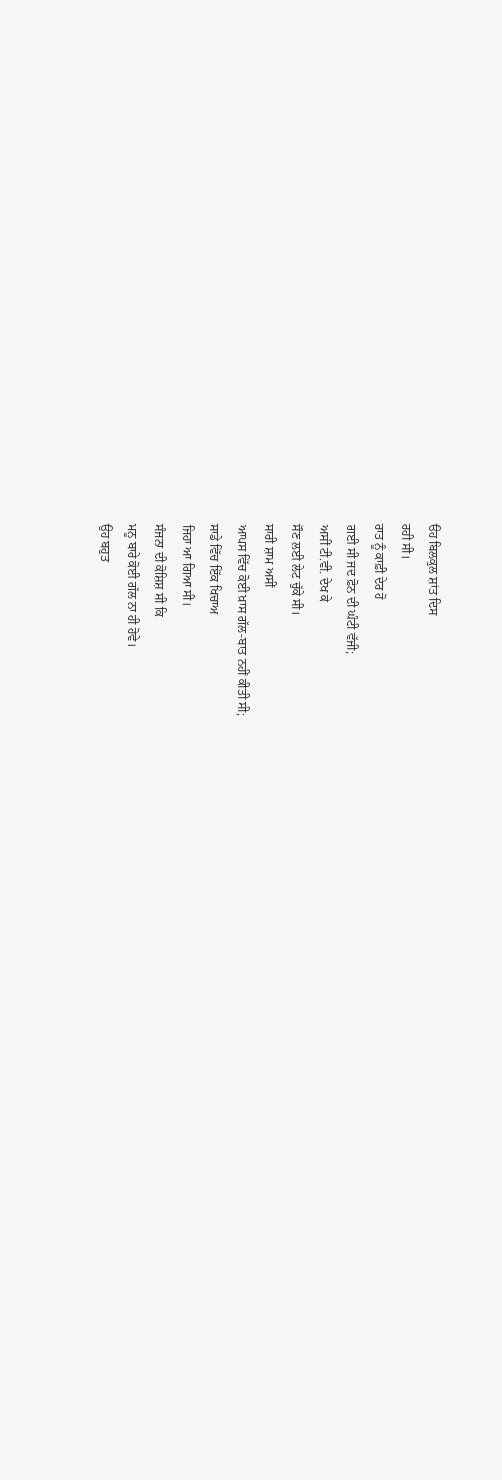ੳਹ ਬਿਲਕੁਲ ਸ਼ਾਂਤ ਦਿਸ
ਰਹੀ ਸੀ।
ਰਾਤ ਨੂੰ ਕਾਫ਼ੀ ਦੇਰ ਹੋ
ਗਈ ਸੀ ਜਦ ਫ਼ੋਨ ਦੀ ਘੰਟੀ ਵੱਜੀ;
ਅਸੀਂ ਟੀ.ਵੀ. ਦੇਖ ਕੇ
ਸੌਣ ਲਈ ਲੇਟ ਚੁੱਕੇ ਸੀ।
ਸਾਰੀ ਸ਼ਾਮ ਅਸੀਂ
ਆਪਸ ਵਿੱਚ ਕੋਈ ਖ਼ਾਸ ਗੱਲ-ਬਾਤ ਨਹੀਂ ਕੀਤੀ ਸੀ;
ਸਾਡੇ ਵਿੱਚ ਇੱਕ ਖਿਚਾਅ
ਜਿਹਾ ਆ ਗਿਆ ਸੀ।
ਸੰਜਨਾ ਦੀ ਕੋਸ਼ਿਸ਼ ਸੀ ਕਿ
ਮਨੂ ਬਾਰੇ ਕੋਈ ਗੱਲ ਨਾ ਹੀ ਹੋਵੇ।
ਉਹ ਬਹੁਤ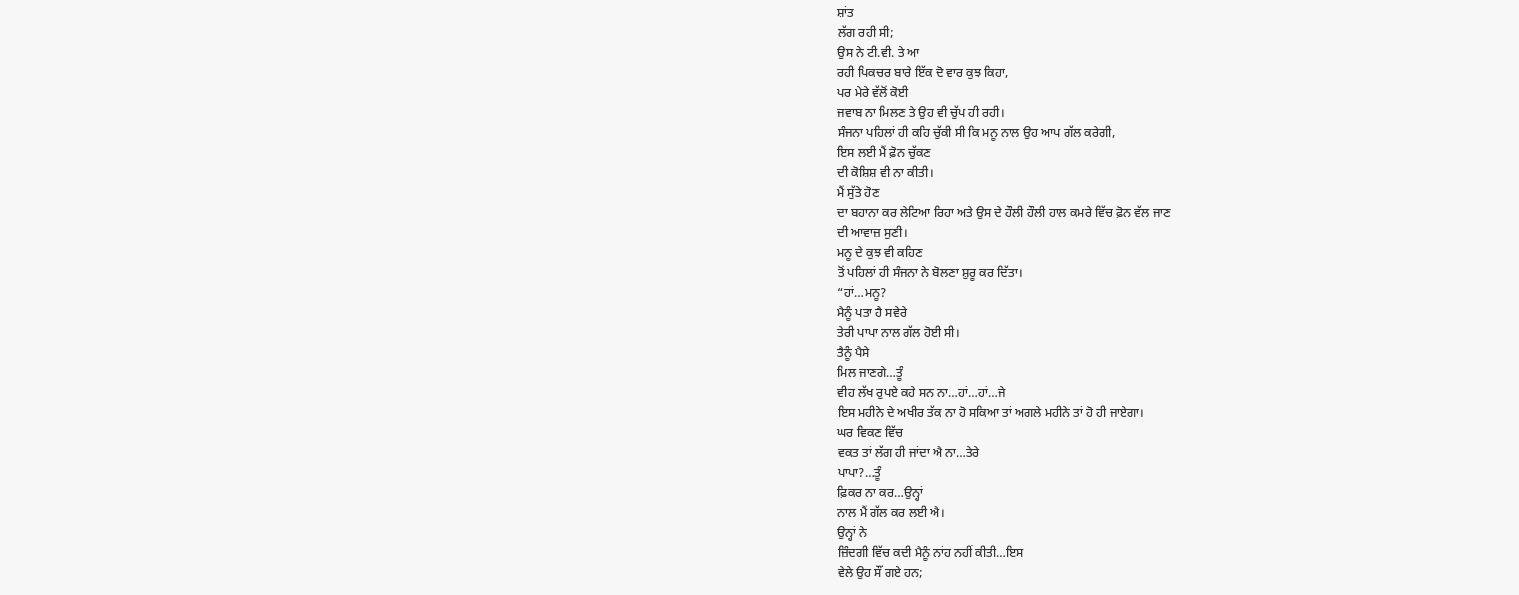ਸ਼ਾਂਤ
ਲੱਗ ਰਹੀ ਸੀ;
ਉਸ ਨੇ ਟੀ.ਵੀ. ਤੇ ਆ
ਰਹੀ ਪਿਕਚਰ ਬਾਰੇ ਇੱਕ ਦੋ ਵਾਰ ਕੁਝ ਕਿਹਾ,
ਪਰ ਮੇਰੇ ਵੱਲੋਂ ਕੋਈ
ਜਵਾਬ ਨਾ ਮਿਲਣ ਤੇ ਉਹ ਵੀ ਚੁੱਪ ਹੀ ਰਹੀ।
ਸੰਜਨਾ ਪਹਿਲਾਂ ਹੀ ਕਹਿ ਚੁੱਕੀ ਸੀ ਕਿ ਮਨੂ ਨਾਲ ਉਹ ਆਪ ਗੱਲ ਕਰੇਗੀ,
ਇਸ ਲਈ ਮੈਂ ਫ਼ੋਨ ਚੁੱਕਣ
ਦੀ ਕੋਸ਼ਿਸ਼ ਵੀ ਨਾ ਕੀਤੀ।
ਮੈਂ ਸੁੱਤੇ ਹੋਣ
ਦਾ ਬਹਾਨਾ ਕਰ ਲੇਟਿਆ ਰਿਹਾ ਅਤੇ ਉਸ ਦੇ ਹੌਲੀ ਹੌਲੀ ਹਾਲ ਕਮਰੇ ਵਿੱਚ ਫ਼ੋਨ ਵੱਲ ਜਾਣ
ਦੀ ਆਵਾਜ਼ ਸੁਣੀ।
ਮਨੂ ਦੇ ਕੁਝ ਵੀ ਕਹਿਣ
ਤੋਂ ਪਹਿਲਾਂ ਹੀ ਸੰਜਨਾ ਨੇ ਬੋਲਣਾ ਸ਼ੁਰੂ ਕਰ ਦਿੱਤਾ।
“ਹਾਂ…ਮਨੂ?
ਮੈਨੂੰ ਪਤਾ ਹੈ ਸਵੇਰੇ
ਤੇਰੀ ਪਾਪਾ ਨਾਲ ਗੱਲ ਹੋਈ ਸੀ।
ਤੈਨੂੰ ਪੈਸੇ
ਮਿਲ ਜਾਣਗੇ…ਤੂੰ
ਵੀਹ ਲੱਖ ਰੁਪਏ ਕਹੇ ਸਨ ਨਾ…ਹਾਂ…ਹਾਂ…ਜੇ
ਇਸ ਮਹੀਨੇ ਦੇ ਅਖੀਰ ਤੱਕ ਨਾ ਹੋ ਸਕਿਆ ਤਾਂ ਅਗਲੇ ਮਹੀਨੇ ਤਾਂ ਹੋ ਹੀ ਜਾਏਗਾ।
ਘਰ ਵਿਕਣ ਵਿੱਚ
ਵਕਤ ਤਾਂ ਲੱਗ ਹੀ ਜਾਂਦਾ ਐ ਨਾ…ਤੇਰੇ
ਪਾਪਾ?…ਤੂੰ
ਫ਼ਿਕਰ ਨਾ ਕਰ…ਉਨ੍ਹਾਂ
ਨਾਲ ਮੈਂ ਗੱਲ ਕਰ ਲਈ ਐ।
ਉਨ੍ਹਾਂ ਨੇ
ਜ਼ਿੰਦਗੀ ਵਿੱਚ ਕਦੀ ਮੈਨੂੰ ਨਾਂਹ ਨਹੀਂ ਕੀਤੀ…ਇਸ
ਵੇਲੇ ਉਹ ਸੌਂ ਗਏ ਹਨ;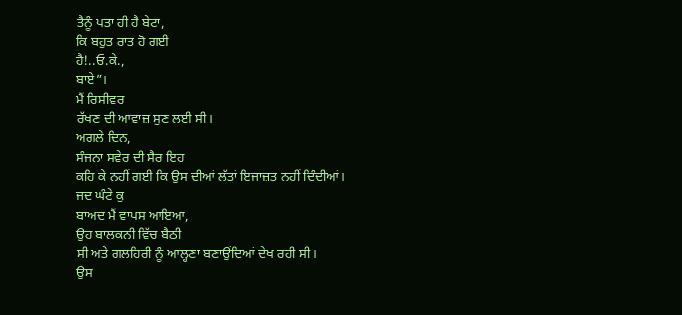ਤੈਨੂੰ ਪਤਾ ਹੀ ਹੈ ਬੇਟਾ,
ਕਿ ਬਹੁਤ ਰਾਤ ਹੋ ਗਈ
ਹੈ!..ਓ.ਕੇ.,
ਬਾਏ”।
ਮੈਂ ਰਿਸੀਵਰ
ਰੱਖਣ ਦੀ ਆਵਾਜ਼ ਸੁਣ ਲਈ ਸੀ।
ਅਗਲੇ ਦਿਨ,
ਸੰਜਨਾ ਸਵੇਰ ਦੀ ਸੈਰ ਇਹ
ਕਹਿ ਕੇ ਨਹੀਂ ਗਈ ਕਿ ਉਸ ਦੀਆਂ ਲੱਤਾਂ ਇਜਾਜ਼ਤ ਨਹੀਂ ਦਿੰਦੀਆਂ।
ਜਦ ਘੰਟੇ ਕੁ
ਬਾਅਦ ਮੈਂ ਵਾਪਸ ਆਇਆ,
ਉਹ ਬਾਲਕਨੀ ਵਿੱਚ ਬੈਠੀ
ਸੀ ਅਤੇ ਗਲਹਿਰੀ ਨੂੰ ਆਲ੍ਹਣਾ ਬਣਾਉਂਦਿਆਂ ਦੇਖ ਰਹੀ ਸੀ।
ਉਸ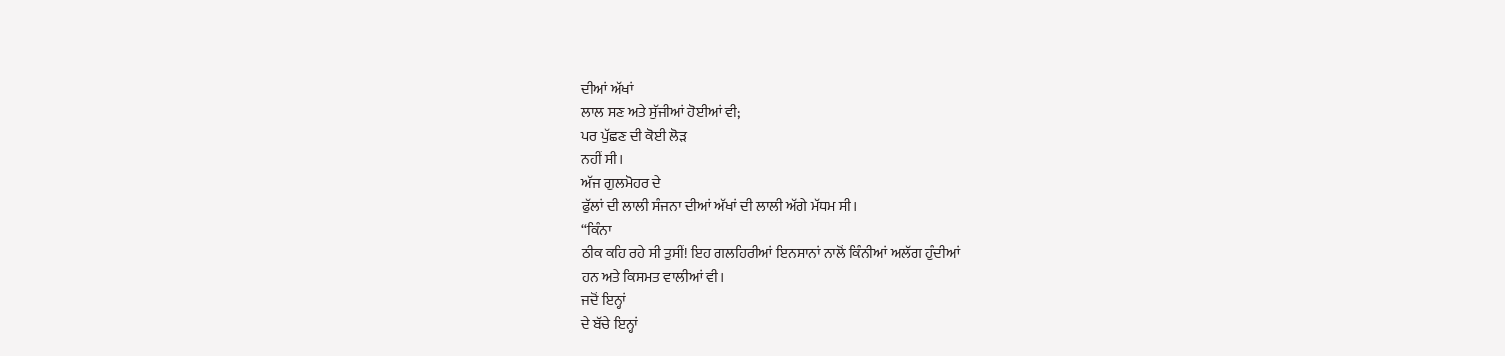ਦੀਆਂ ਅੱਖਾਂ
ਲਾਲ ਸਣ ਅਤੇ ਸੁੱਜੀਆਂ ਹੋਈਆਂ ਵੀ;
ਪਰ ਪੁੱਛਣ ਦੀ ਕੋਈ ਲੋੜ
ਨਹੀਂ ਸੀ।
ਅੱਜ ਗੁਲਮੋਹਰ ਦੇ
ਫੁੱਲਾਂ ਦੀ ਲਾਲੀ ਸੰਜਨਾ ਦੀਆਂ ਅੱਖਾਂ ਦੀ ਲਾਲੀ ਅੱਗੇ ਮੱਧਮ ਸੀ।
“ਕਿੰਨਾ
ਠੀਕ ਕਹਿ ਰਹੇ ਸੀ ਤੁਸੀਂ! ਇਹ ਗਲਹਿਰੀਆਂ ਇਨਸਾਨਾਂ ਨਾਲੋਂ ਕਿੰਨੀਆਂ ਅਲੱਗ ਹੁੰਦੀਆਂ
ਹਨ ਅਤੇ ਕਿਸਮਤ ਵਾਲੀਆਂ ਵੀ।
ਜਦੋਂ ਇਨ੍ਹਾਂ
ਦੇ ਬੱਚੇ ਇਨ੍ਹਾਂ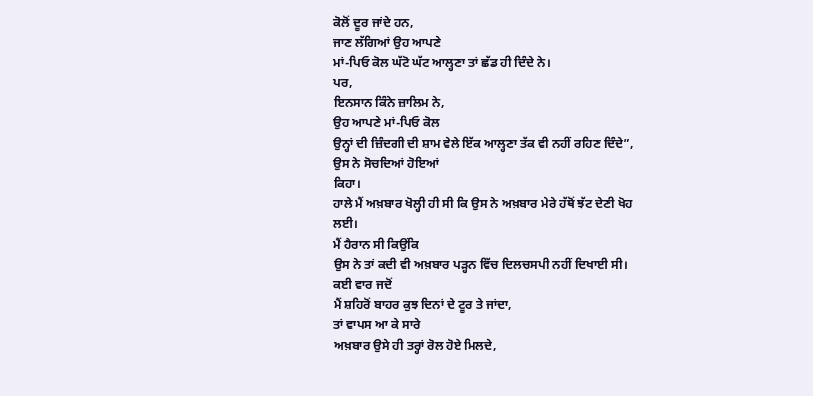ਕੋਲੋਂ ਦੂਰ ਜਾਂਦੇ ਹਨ,
ਜਾਣ ਲੱਗਿਆਂ ਉਹ ਆਪਣੇ
ਮਾਂ-ਪਿਓ ਕੋਲ ਘੱਟੋ ਘੱਟ ਆਲ੍ਹਣਾ ਤਾਂ ਛੱਡ ਹੀ ਦਿੰਦੇ ਨੇ।
ਪਰ,
ਇਨਸਾਨ ਕਿੰਨੇ ਜ਼ਾਲਿਮ ਨੇ,
ਉਹ ਆਪਣੇ ਮਾਂ-ਪਿਓ ਕੋਲ
ਉਨ੍ਹਾਂ ਦੀ ਜ਼ਿੰਦਗੀ ਦੀ ਸ਼ਾਮ ਵੇਲੇ ਇੱਕ ਆਲ੍ਹਣਾ ਤੱਕ ਵੀ ਨਹੀਂ ਰਹਿਣ ਦਿੰਦੇ”,
ਉਸ ਨੇ ਸੋਚਦਿਆਂ ਹੋਇਆਂ
ਕਿਹਾ।
ਹਾਲੇ ਮੈਂ ਅਖ਼ਬਾਰ ਖੋਲ੍ਹੀ ਹੀ ਸੀ ਕਿ ਉਸ ਨੇ ਅਖ਼ਬਾਰ ਮੇਰੇ ਹੱਥੋਂ ਝੱਟ ਦੇਣੀ ਖੋਹ
ਲਈ।
ਮੈਂ ਹੈਰਾਨ ਸੀ ਕਿਉਂਕਿ
ਉਸ ਨੇ ਤਾਂ ਕਦੀ ਵੀ ਅਖ਼ਬਾਰ ਪੜ੍ਹਨ ਵਿੱਚ ਦਿਲਚਸਪੀ ਨਹੀਂ ਦਿਖਾਈ ਸੀ।
ਕਈ ਵਾਰ ਜਦੋਂ
ਮੈਂ ਸ਼ਹਿਰੋਂ ਬਾਹਰ ਕੁਝ ਦਿਨਾਂ ਦੇ ਟੂਰ ਤੇ ਜਾਂਦਾ,
ਤਾਂ ਵਾਪਸ ਆ ਕੇ ਸਾਰੇ
ਅਖ਼ਬਾਰ ਉਸੇ ਹੀ ਤਰ੍ਹਾਂ ਰੋਲ ਹੋਏ ਮਿਲਦੇ,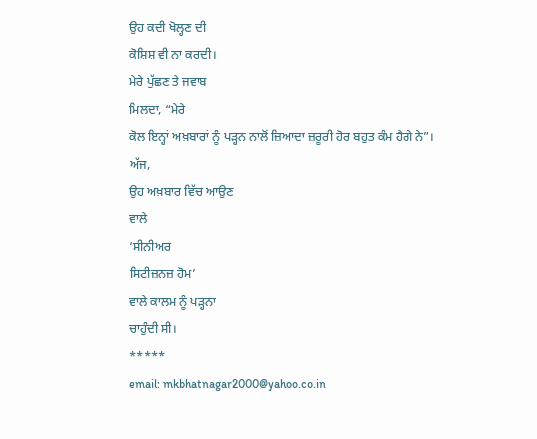ਉਹ ਕਦੀ ਖੋਲ੍ਹਣ ਦੀ
ਕੋਸ਼ਿਸ਼ ਵੀ ਨਾ ਕਰਦੀ।
ਮੇਰੇ ਪੁੱਛਣ ਤੇ ਜਵਾਬ
ਮਿਲਦਾ, “ਮੇਰੇ
ਕੋਲ ਇਨ੍ਹਾਂ ਅਖ਼ਬਾਰਾਂ ਨੂੰ ਪੜ੍ਹਨ ਨਾਲੋਂ ਜ਼ਿਆਦਾ ਜ਼ਰੂਰੀ ਹੋਰ ਬਹੁਤ ਕੰਮ ਹੈਗੇ ਨੇ”।
ਅੱਜ,
ਉਹ ਅਖ਼ਬਾਰ ਵਿੱਚ ਆਉਣ
ਵਾਲੇ
‘ਸੀਨੀਅਰ
ਸਿਟੀਜ਼ਨਜ਼ ਹੋਮ’
ਵਾਲੇ ਕਾਲਮ ਨੂੰ ਪੜ੍ਹਨਾ
ਚਾਹੁੰਦੀ ਸੀ।
*****
email: mkbhatnagar2000@yahoo.co.in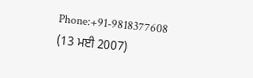Phone:+91-9818377608
(13 ਮਈ 2007)